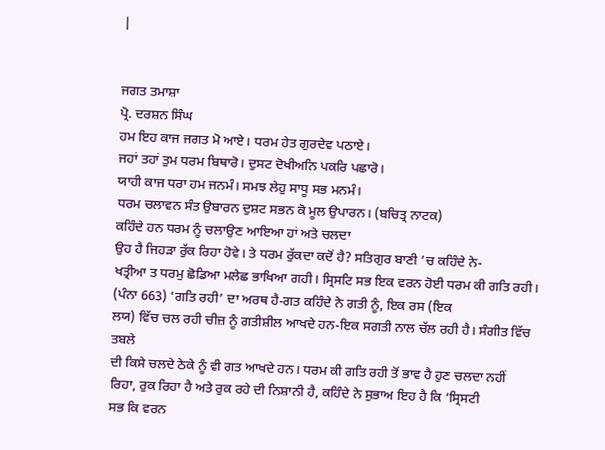|


ਜਗਤ ਤਮਾਸ਼ਾ
ਪ੍ਰੋ. ਦਰਸ਼ਨ ਸਿੰਘ
ਹਮ ਇਹ ਕਾਜ ਜਗਤ ਮੋ ਆਏ। ਧਰਮ ਹੇਤ ਗੁਰਦੇਵ ਪਠਾਏ।
ਜਹਾਂ ਤਹਾਂ ਤੁਮ ਧਰਮ ਬਿਥਾਰੋ। ਦੁਸਟ ਦੋਖੀਅਨਿ ਪਕਰਿ ਪਛਾਰੋ।
ਯਾਹੀ ਕਾਜ ਧਰਾ ਹਮ ਜਨਮੰ। ਸਮਝ ਲੇਹੁ ਸਾਧੂ ਸਭ ਮਨਮੰ।
ਧਰਮ ਚਲਾਵਨ ਸੰਤ ਉਬਾਰਨ ਦੁਸ਼ਟ ਸਭਨ ਕੋ ਮੂਲ ਉਪਾਰਨ। (ਬਚਿਤ੍ਰ ਨਾਟਕ)
ਕਹਿੰਦੇ ਹਨ ਧਰਮ ਨੂੰ ਚਲਾਉਣ ਆਇਆ ਹਾਂ ਅਤੇ ਚਲਦਾ
ਉਹ ਹੈ ਜਿਹੜਾ ਰੁੱਕ ਰਿਹਾ ਹੋਵੇ। ਤੇ ਧਰਮ ਰੁੱਕਦਾ ਕਦੋਂ ਹੈ? ਸਤਿਗੁਰ ਬਾਣੀ ’ਚ ਕਹਿੰਦੇ ਨੇ-
ਖਤ੍ਰੀਆ ਤ ਧਰਮੁ ਛੋਡਿਆ ਮਲੇਛ ਭਾਖਿਆ ਗਹੀ। ਸ੍ਰਿਸਟਿ ਸਭ ਇਕ ਵਰਨ ਹੋਈ ਧਰਮ ਕੀ ਗਤਿ ਰਹੀ।
(ਪੰਨਾ 663) ‘ਗਤਿ ਰਹੀ’ ਦਾ ਅਰਥ ਹੈ-ਗਤ ਕਹਿੰਦੇ ਨੇ ਗਤੀ ਨੂੰ, ਇਕ ਰਸ (ਇਕ
ਲਯ) ਵਿੱਚ ਚਲ ਰਹੀ ਚੀਜ਼ ਨੂੰ ਗਤੀਸ਼ੀਲ ਆਖਦੇ ਹਨ-ਇਕ ਸਗਤੀ ਨਾਲ ਚੱਲ ਰਹੀ ਹੈ। ਸੰਗੀਤ ਵਿੱਚ ਤਬਲੇ
ਦੀ ਕਿਸੇ ਚਲਦੇ ਠੇਕੇ ਨੂੰ ਵੀ ਗਤ ਆਖਦੇ ਹਨ। ਧਰਮ ਕੀ ਗਤਿ ਰਹੀ ਤੋਂ ਭਾਵ ਹੈ ਹੁਣ ਚਲਦਾ ਨਹੀਂ
ਰਿਹਾ, ਰੁਕ ਰਿਹਾ ਹੈ ਅਤੇ ਰੁਕ ਰਹੇ ਦੀ ਨਿਸ਼ਾਨੀ ਹੈ, ਕਹਿੰਦੇ ਨੇ ਸੁਭਾਅ ਇਹ ਹੈ ਕਿ ‘ਸ੍ਰਿਸਟੀ
ਸਭ ਕਿ ਵਰਨ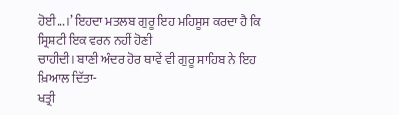ਹੋਈ...।’ ਇਹਦਾ ਮਤਲਬ ਗੁਰੂ ਇਹ ਮਹਿਸੂਸ ਕਰਦਾ ਹੈ ਕਿ ਸ੍ਰਿਸ਼ਟੀ ਇਕ ਵਰਨ ਨਹੀਂ ਹੋਣੀ
ਚਾਹੀਦੀ। ਬਾਣੀ ਅੰਦਰ ਹੋਰ ਥਾਵੇਂ ਵੀ ਗੁਰੂ ਸਾਹਿਬ ਨੇ ਇਹ ਖ਼ਿਆਲ ਦਿੱਤਾ-
ਖਤ੍ਰੀ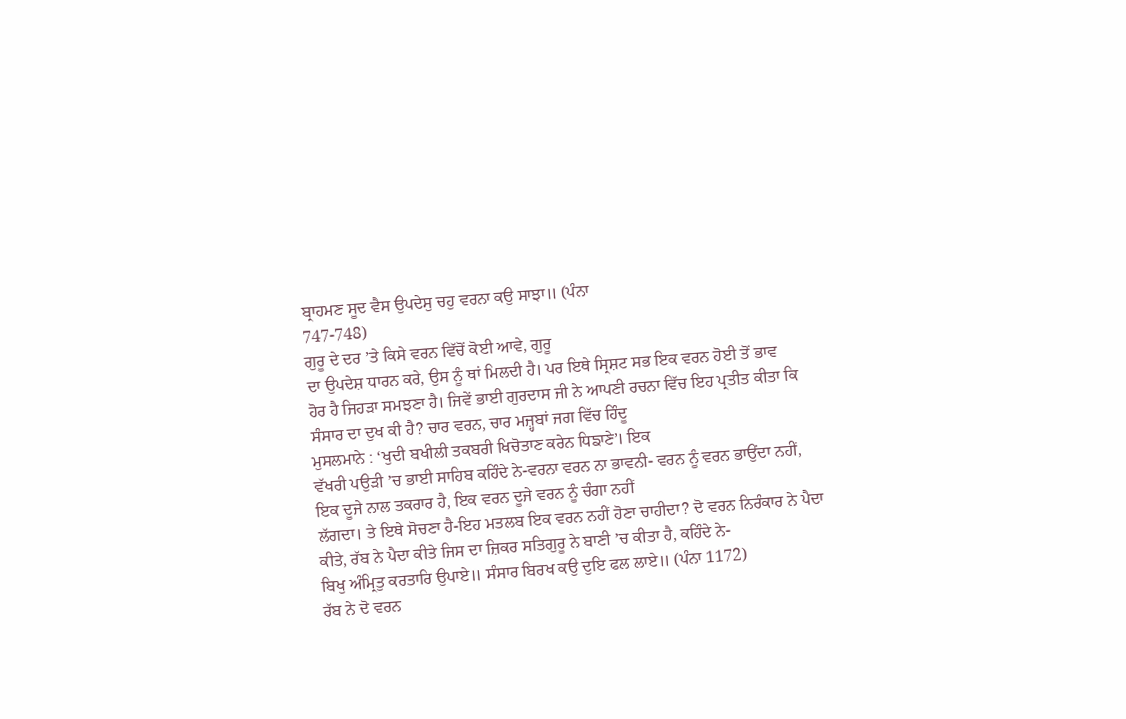ਬ੍ਰਾਹਮਣ ਸੂਦ ਵੈਸ ਉਪਦੇਸੁ ਚਹੁ ਵਰਨਾ ਕਉ ਸਾਝਾ॥ (ਪੰਨਾ
747-748)
ਗੁਰੂ ਦੇ ਦਰ ’ਤੇ ਕਿਸੇ ਵਰਨ ਵਿੱਚੋਂ ਕੋਈ ਆਵੇ, ਗੁਰੂ
ਦਾ ਉਪਦੇਸ਼ ਧਾਰਨ ਕਰੇ, ਉਸ ਨੂੰ ਥਾਂ ਮਿਲਦੀ ਹੈ। ਪਰ ਇਥੇ ਸ੍ਰਿਸ਼ਟ ਸਭ ਇਕ ਵਰਨ ਹੋਈ ਤੋਂ ਭਾਵ
ਹੋਰ ਹੈ ਜਿਹੜਾ ਸਮਝਣਾ ਹੈ। ਜਿਵੇਂ ਭਾਈ ਗੁਰਦਾਸ ਜੀ ਨੇ ਆਪਣੀ ਰਚਨਾ ਵਿੱਚ ਇਹ ਪ੍ਰਤੀਤ ਕੀਤਾ ਕਿ
ਸੰਸਾਰ ਦਾ ਦੁਖ ਕੀ ਹੈ? ਚਾਰ ਵਰਨ, ਚਾਰ ਮਜ਼੍ਹਬਾਂ ਜਗ ਵਿੱਚ ਹਿੰਦੂ
ਮੁਸਲਮਾਨੇ : ‘ਖੁਦੀ ਬਖੀਲੀ ਤਕਬਰੀ ਖਿਚੋਤਾਣ ਕਰੇਨ ਧਿਙਾਣੇ’। ਇਕ
ਵੱਖਰੀ ਪਉੜੀ ’ਚ ਭਾਈ ਸਾਹਿਬ ਕਹਿੰਦੇ ਨੇ-ਵਰਨਾ ਵਰਨ ਨਾ ਭਾਵਨੀ- ਵਰਨ ਨੂੰ ਵਰਨ ਭਾਉਂਦਾ ਨਹੀਂ,
ਇਕ ਦੂਜੇ ਨਾਲ ਤਕਰਾਰ ਹੈ, ਇਕ ਵਰਨ ਦੂਜੇ ਵਰਨ ਨੂੰ ਚੰਗਾ ਨਹੀਂ
ਲੱਗਦਾ। ਤੇ ਇਥੇ ਸੋਚਣਾ ਹੈ-ਇਹ ਮਤਲਬ ਇਕ ਵਰਨ ਨਹੀਂ ਹੋਣਾ ਚਾਹੀਦਾ? ਦੋ ਵਰਨ ਨਿਰੰਕਾਰ ਨੇ ਪੈਦਾ
ਕੀਤੇ, ਰੱਬ ਨੇ ਪੈਦਾ ਕੀਤੇ ਜਿਸ ਦਾ ਜ਼ਿਕਰ ਸਤਿਗੁਰੂ ਨੇ ਬਾਣੀ ’ਚ ਕੀਤਾ ਹੈ, ਕਹਿੰਦੇ ਨੇ-
ਬਿਖੁ ਅੰਮ੍ਰਿਤੁ ਕਰਤਾਰਿ ਉਪਾਏ॥ ਸੰਸਾਰ ਬਿਰਖ ਕਉ ਦੁਇ ਫਲ ਲਾਏ॥ (ਪੰਨਾ 1172)
ਰੱਬ ਨੇ ਦੋ ਵਰਨ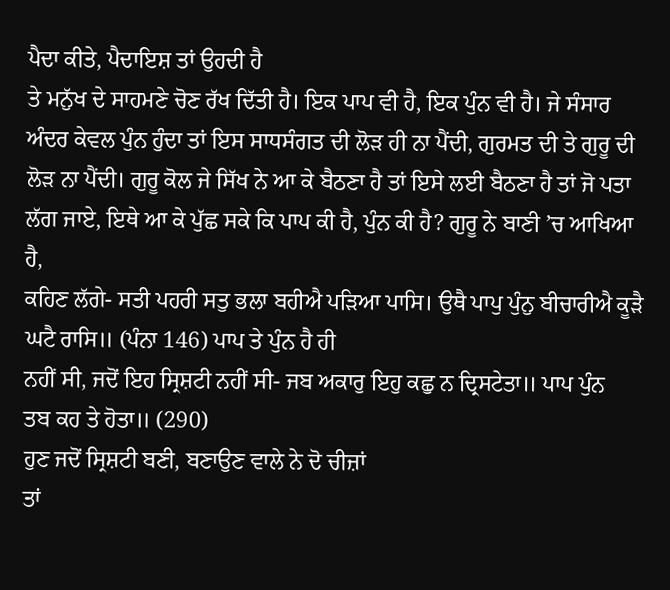ਪੈਦਾ ਕੀਤੇ, ਪੈਦਾਇਸ਼ ਤਾਂ ਉਹਦੀ ਹੈ
ਤੇ ਮਨੁੱਖ ਦੇ ਸਾਹਮਣੇ ਚੋਣ ਰੱਖ ਦਿੱਤੀ ਹੈ। ਇਕ ਪਾਪ ਵੀ ਹੈ, ਇਕ ਪੁੰਨ ਵੀ ਹੈ। ਜੇ ਸੰਸਾਰ
ਅੰਦਰ ਕੇਵਲ ਪੁੰਨ ਹੁੰਦਾ ਤਾਂ ਇਸ ਸਾਧਸੰਗਤ ਦੀ ਲੋੜ ਹੀ ਨਾ ਪੈਂਦੀ, ਗੁਰਮਤ ਦੀ ਤੇ ਗੁਰੂ ਦੀ
ਲੋੜ ਨਾ ਪੈਂਦੀ। ਗੁਰੂ ਕੋਲ ਜੇ ਸਿੱਖ ਨੇ ਆ ਕੇ ਬੈਠਣਾ ਹੈ ਤਾਂ ਇਸੇ ਲਈ ਬੈਠਣਾ ਹੈ ਤਾਂ ਜੋ ਪਤਾ
ਲੱਗ ਜਾਏ, ਇਥੇ ਆ ਕੇ ਪੁੱਛ ਸਕੇ ਕਿ ਪਾਪ ਕੀ ਹੈ, ਪੁੰਨ ਕੀ ਹੈ? ਗੁਰੂ ਨੇ ਬਾਣੀ ’ਚ ਆਖਿਆ ਹੈ,
ਕਹਿਣ ਲੱਗੇ- ਸਤੀ ਪਹਰੀ ਸਤੁ ਭਲਾ ਬਹੀਐ ਪੜਿਆ ਪਾਸਿ। ਉਥੈ ਪਾਪੁ ਪੁੰਨੁ ਬੀਚਾਰੀਐ ਕੂੜੈ
ਘਟੈ ਰਾਸਿ॥ (ਪੰਨਾ 146) ਪਾਪ ਤੇ ਪੁੰਨ ਹੈ ਹੀ
ਨਹੀਂ ਸੀ, ਜਦੋਂ ਇਹ ਸ੍ਰਿਸ਼ਟੀ ਨਹੀਂ ਸੀ- ਜਬ ਅਕਾਰੁ ਇਹੁ ਕਛੁ ਨ ਦ੍ਰਿਸਟੇਤਾ॥ ਪਾਪ ਪੁੰਨ
ਤਬ ਕਹ ਤੇ ਹੋਤਾ॥ (290)
ਹੁਣ ਜਦੋਂ ਸ੍ਰਿਸ਼ਟੀ ਬਣੀ, ਬਣਾਉਣ ਵਾਲੇ ਨੇ ਦੋ ਚੀਜ਼ਾਂ
ਤਾਂ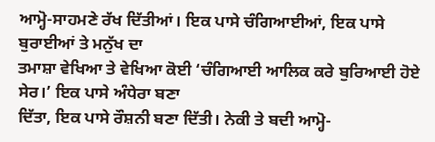ਆਮ੍ਹੋ-ਸਾਹਮਣੇ ਰੱਖ ਦਿੱਤੀਆਂ। ਇਕ ਪਾਸੇ ਚੰਗਿਆਈਆਂ, ਇਕ ਪਾਸੇ ਬੁਰਾਈਆਂ ਤੇ ਮਨੁੱਖ ਦਾ
ਤਮਾਸ਼ਾ ਵੇਖਿਆ ਤੇ ਵੇਖਿਆ ਕੋਈ ‘ਚੰਗਿਆਈ ਆਲਿਕ ਕਰੇ ਬੁਰਿਆਈ ਹੋਏ ਸੇਰ।’ ਇਕ ਪਾਸੇ ਅੰਧੇਰਾ ਬਣਾ
ਦਿੱਤਾ, ਇਕ ਪਾਸੇ ਰੌਸ਼ਨੀ ਬਣਾ ਦਿੱਤੀ। ਨੇਕੀ ਤੇ ਬਦੀ ਆਮ੍ਹੋ-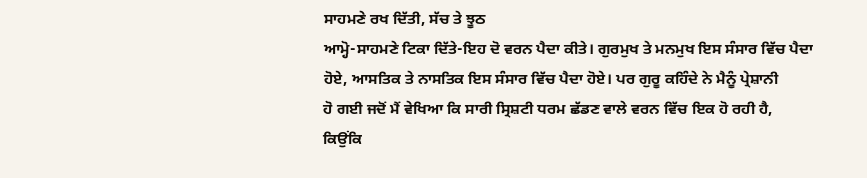ਸਾਹਮਣੇ ਰਖ ਦਿੱਤੀ, ਸੱਚ ਤੇ ਝੂਠ
ਆਮ੍ਹੋ-ਸਾਹਮਣੇ ਟਿਕਾ ਦਿੱਤੇ-ਇਹ ਦੋ ਵਰਨ ਪੈਦਾ ਕੀਤੇ। ਗੁਰਮੁਖ ਤੇ ਮਨਮੁਖ ਇਸ ਸੰਸਾਰ ਵਿੱਚ ਪੈਦਾ
ਹੋਏ, ਆਸਤਿਕ ਤੇ ਨਾਸਤਿਕ ਇਸ ਸੰਸਾਰ ਵਿੱਚ ਪੈਦਾ ਹੋਏ। ਪਰ ਗੁਰੂ ਕਹਿੰਦੇ ਨੇ ਮੈਨੂੰ ਪ੍ਰੇਸ਼ਾਨੀ
ਹੋ ਗਈ ਜਦੋਂ ਮੈਂ ਵੇਖਿਆ ਕਿ ਸਾਰੀ ਸ੍ਰਿਸ਼ਟੀ ਧਰਮ ਛੱਡਣ ਵਾਲੇ ਵਰਨ ਵਿੱਚ ਇਕ ਹੋ ਰਹੀ ਹੈ,
ਕਿਉਂਕਿ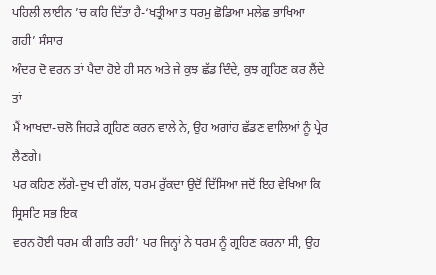ਪਹਿਲੀ ਲਾਈਨ ’ਚ ਕਹਿ ਦਿੱਤਾ ਹੈ-‘ਖਤ੍ਰੀਆ ਤ ਧਰਮੁ ਛੋਡਿਆ ਮਲੇਛ ਭਾਖਿਆ ਗਹੀ’ ਸੰਸਾਰ
ਅੰਦਰ ਦੋ ਵਰਨ ਤਾਂ ਪੈਦਾ ਹੋਏ ਹੀ ਸਨ ਅਤੇ ਜੇ ਕੁਝ ਛੱਡ ਦਿੰਦੇ, ਕੁਝ ਗ੍ਰਹਿਣ ਕਰ ਲੈਂਦੇ ਤਾਂ
ਮੈਂ ਆਖਦਾ-ਚਲੋ ਜਿਹੜੇ ਗ੍ਰਹਿਣ ਕਰਨ ਵਾਲੇ ਨੇ, ਉਹ ਅਗਾਂਹ ਛੱਡਣ ਵਾਲਿਆਂ ਨੂੰ ਪ੍ਰੇਰ ਲੈਣਗੇ।
ਪਰ ਕਹਿਣ ਲੱਗੇ-ਦੁਖ ਦੀ ਗੱਲ, ਧਰਮ ਰੁੱਕਦਾ ਉਦੋਂ ਦਿੱਸਿਆ ਜਦੋਂ ਇਹ ਵੇਖਿਆ ਕਿ ਸ੍ਰਿਸਟਿ ਸਭ ਇਕ
ਵਰਨ ਹੋਈ ਧਰਮ ਕੀ ਗਤਿ ਰਹੀ’ ਪਰ ਜਿਨ੍ਹਾਂ ਨੇ ਧਰਮ ਨੂੰ ਗ੍ਰਹਿਣ ਕਰਨਾ ਸੀ, ਉਹ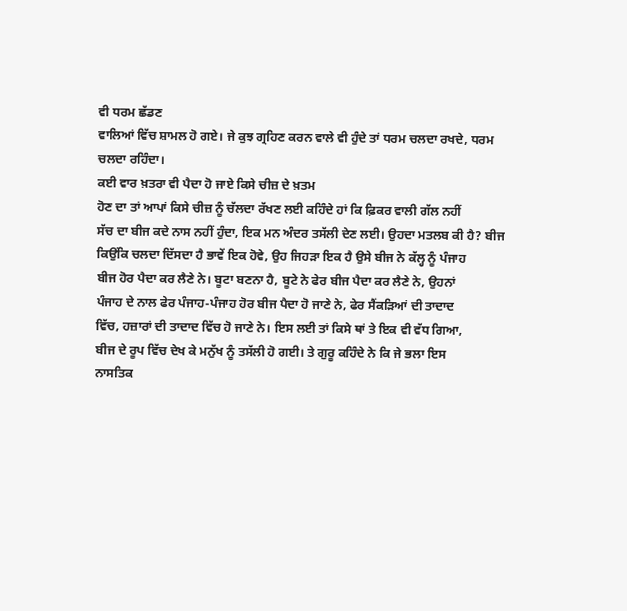ਵੀ ਧਰਮ ਛੱਡਣ
ਵਾਲਿਆਂ ਵਿੱਚ ਸ਼ਾਮਲ ਹੋ ਗਏ। ਜੇ ਕੁਝ ਗ੍ਰਹਿਣ ਕਰਨ ਵਾਲੇ ਵੀ ਹੁੰਦੇ ਤਾਂ ਧਰਮ ਚਲਦਾ ਰਖਦੇ, ਧਰਮ
ਚਲਦਾ ਰਹਿੰਦਾ।
ਕਈ ਵਾਰ ਖ਼ਤਰਾ ਵੀ ਪੈਦਾ ਹੋ ਜਾਏ ਕਿਸੇ ਚੀਜ਼ ਦੇ ਖ਼ਤਮ
ਹੋਣ ਦਾ ਤਾਂ ਆਪਾਂ ਕਿਸੇ ਚੀਜ਼ ਨੂੰ ਚੱਲਦਾ ਰੱਖਣ ਲਈ ਕਹਿੰਦੇ ਹਾਂ ਕਿ ਫ਼ਿਕਰ ਵਾਲੀ ਗੱਲ ਨਹੀਂ
ਸੱਚ ਦਾ ਬੀਜ ਕਦੇ ਨਾਸ ਨਹੀਂ ਹੁੰਦਾ, ਇਕ ਮਨ ਅੰਦਰ ਤਸੱਲੀ ਦੇਣ ਲਈ। ਉਹਦਾ ਮਤਲਬ ਕੀ ਹੈ? ਬੀਜ
ਕਿਉਂਕਿ ਚਲਦਾ ਦਿੱਸਦਾ ਹੈ ਭਾਵੇਂ ਇਕ ਹੋਵੇ, ਉਹ ਜਿਹੜਾ ਇਕ ਹੈ ਉਸੇ ਬੀਜ ਨੇ ਕੱਲ੍ਹ ਨੂੰ ਪੰਜਾਹ
ਬੀਜ ਹੋਰ ਪੈਦਾ ਕਰ ਲੈਣੇ ਨੇ। ਬੂਟਾ ਬਣਨਾ ਹੈ, ਬੂਟੇ ਨੇ ਫੇਰ ਬੀਜ ਪੈਦਾ ਕਰ ਲੈਣੇ ਨੇ, ਉਹਨਾਂ
ਪੰਜਾਹ ਦੇ ਨਾਲ ਫੇਰ ਪੰਜਾਹ-ਪੰਜਾਹ ਹੋਰ ਬੀਜ ਪੈਦਾ ਹੋ ਜਾਣੇ ਨੇ, ਫੇਰ ਸੈਂਕੜਿਆਂ ਦੀ ਤਾਦਾਦ
ਵਿੱਚ, ਹਜ਼ਾਰਾਂ ਦੀ ਤਾਦਾਦ ਵਿੱਚ ਹੋ ਜਾਣੇ ਨੇ। ਇਸ ਲਈ ਤਾਂ ਕਿਸੇ ਥਾਂ ਤੇ ਇਕ ਵੀ ਵੱਧ ਗਿਆ,
ਬੀਜ ਦੇ ਰੂਪ ਵਿੱਚ ਦੇਖ ਕੇ ਮਨੁੱਖ ਨੂੰ ਤਸੱਲੀ ਹੋ ਗਈ। ਤੇ ਗੁਰੂ ਕਹਿੰਦੇ ਨੇ ਕਿ ਜੇ ਭਲਾ ਇਸ
ਨਾਸਤਿਕ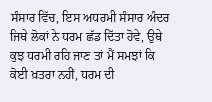ਸੰਸਾਰ ਵਿੱਚ, ਇਸ ਅਧਰਮੀ ਸੰਸਾਰ ਅੰਦਰ ਜਿਥੇ ਲੋਕਾਂ ਨੇ ਧਰਮ ਛੱਡ ਦਿੱਤਾ ਹੋਵੇ, ਉਥੇ
ਕੁਝ ਧਰਮੀ ਰਹਿ ਜਾਣ ਤਾਂ ਮੈਂ ਸਮਝਾਂ ਕਿ ਕੋਈ ਖ਼ਤਰਾ ਨਹੀਂ, ਧਰਮ ਦੀ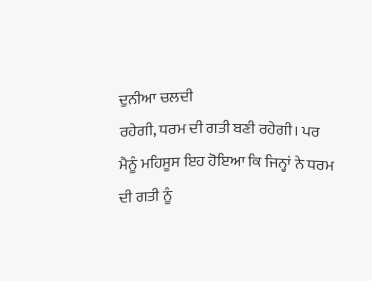ਦੁਨੀਆ ਚਲਦੀ
ਰਹੇਗੀ, ਧਰਮ ਦੀ ਗਤੀ ਬਣੀ ਰਹੇਗੀ। ਪਰ ਮੈਨੂੰ ਮਹਿਸੂਸ ਇਹ ਹੋਇਆ ਕਿ ਜਿਨ੍ਹਾਂ ਨੇ ਧਰਮ
ਦੀ ਗਤੀ ਨੂੰ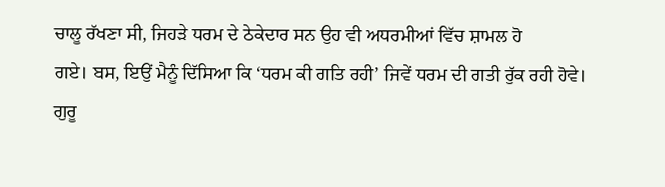ਚਾਲੂ ਰੱਖਣਾ ਸੀ, ਜਿਹੜੇ ਧਰਮ ਦੇ ਠੇਕੇਦਾਰ ਸਨ ਉਹ ਵੀ ਅਧਰਮੀਆਂ ਵਿੱਚ ਸ਼ਾਮਲ ਹੋ
ਗਏ। ਬਸ, ਇਉਂ ਮੈਨੂੰ ਦਿੱਸਿਆ ਕਿ ‘ਧਰਮ ਕੀ ਗਤਿ ਰਹੀ’ ਜਿਵੇਂ ਧਰਮ ਦੀ ਗਤੀ ਰੁੱਕ ਰਹੀ ਹੋਵੇ।
ਗੁਰੂ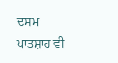ਦਸਮ ਪਾਤਸ਼ਾਹ ਵੀ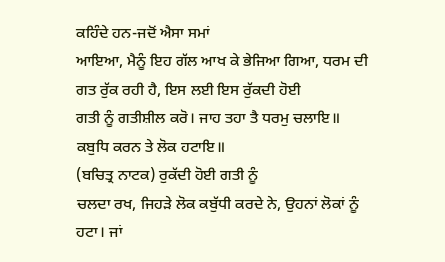ਕਹਿੰਦੇ ਹਨ-ਜਦੋਂ ਐਸਾ ਸਮਾਂ
ਆਇਆ, ਮੈਨੂੰ ਇਹ ਗੱਲ ਆਖ ਕੇ ਭੇਜਿਆ ਗਿਆ, ਧਰਮ ਦੀ ਗਤ ਰੁੱਕ ਰਹੀ ਹੈ, ਇਸ ਲਈ ਇਸ ਰੁੱਕਦੀ ਹੋਈ
ਗਤੀ ਨੂੰ ਗਤੀਸ਼ੀਲ ਕਰੋ। ਜਾਹ ਤਹਾ ਤੈ ਧਰਮੁ ਚਲਾਇ॥ ਕਬੁਧਿ ਕਰਨ ਤੇ ਲੋਕ ਹਟਾਇ॥
(ਬਚਿਤ੍ਰ ਨਾਟਕ) ਰੁਕੱਦੀ ਹੋਈ ਗਤੀ ਨੂੰ
ਚਲਦਾ ਰਖ, ਜਿਹੜੇ ਲੋਕ ਕਬੁੱਧੀ ਕਰਦੇ ਨੇ, ਉਹਨਾਂ ਲੋਕਾਂ ਨੂੰ ਹਟਾ। ਜਾਂ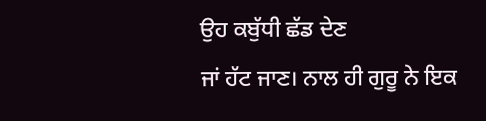ਉਹ ਕਬੁੱਧੀ ਛੱਡ ਦੇਣ
ਜਾਂ ਹੱਟ ਜਾਣ। ਨਾਲ ਹੀ ਗੁਰੂ ਨੇ ਇਕ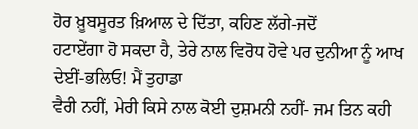ਹੋਰ ਖ਼ੂਬਸੂਰਤ ਖ਼ਿਆਲ ਦੇ ਦਿੱਤਾ, ਕਹਿਣ ਲੱਗੇ-ਜਦੋਂ
ਹਟਾਏਂਗਾ ਹੋ ਸਕਦਾ ਹੈ, ਤੇਰੇ ਨਾਲ ਵਿਰੋਧ ਹੋਵੇ ਪਰ ਦੁਨੀਆ ਨੂੰ ਆਖ ਦੇਈਂ-ਭਲਿਓ! ਮੈਂ ਤੁਹਾਡਾ
ਵੈਰੀ ਨਹੀਂ, ਮੇਰੀ ਕਿਸੇ ਨਾਲ ਕੋਈ ਦੁਸ਼ਮਨੀ ਨਹੀਂ- ਜਮ ਤਿਨ ਕਹੀ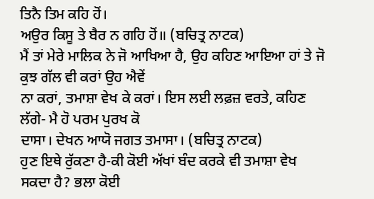ਤਿਨੈ ਤਿਮ ਕਹਿ ਹੋਂ।
ਅਉਰ ਕਿਸੂ ਤੇ ਬੈਰ ਨ ਗਹਿ ਹੋਂ॥ (ਬਚਿਤ੍ਰ ਨਾਟਕ)
ਮੈਂ ਤਾਂ ਮੇਰੇ ਮਾਲਿਕ ਨੇ ਜੋ ਆਖਿਆ ਹੈ, ਉਹ ਕਹਿਣ ਆਇਆ ਹਾਂ ਤੇ ਜੋ ਕੁਝ ਗੱਲ ਵੀ ਕਰਾਂ ਉਹ ਐਵੇਂ
ਨਾ ਕਰਾਂ, ਤਮਾਸ਼ਾ ਵੇਖ ਕੇ ਕਰਾਂ। ਇਸ ਲਈ ਲਫ਼ਜ਼ ਵਰਤੇ, ਕਹਿਣ ਲੱਗੇ- ਮੈ ਹੋ ਪਰਮ ਪੁਰਖ ਕੋ
ਦਾਸਾ। ਦੇਖਨ ਆਯੋ ਜਗਤ ਤਮਾਸਾ। (ਬਚਿਤ੍ਰ ਨਾਟਕ)
ਹੁਣ ਇਥੇ ਰੁੱਕਣਾ ਹੈ-ਕੀ ਕੋਈ ਅੱਖਾਂ ਬੰਦ ਕਰਕੇ ਵੀ ਤਮਾਸ਼ਾ ਵੇਖ ਸਕਦਾ ਹੈ? ਭਲਾ ਕੋਈ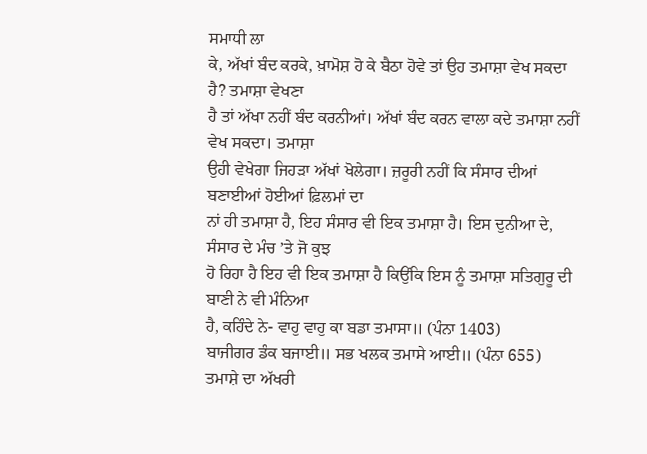ਸਮਾਧੀ ਲਾ
ਕੇ, ਅੱਖਾਂ ਬੰਦ ਕਰਕੇ, ਖ਼ਾਮੋਸ਼ ਹੋ ਕੇ ਬੈਠਾ ਹੋਵੇ ਤਾਂ ਉਹ ਤਮਾਸ਼ਾ ਵੇਖ ਸਕਦਾ ਹੈ? ਤਮਾਸ਼ਾ ਵੇਖਣਾ
ਹੈ ਤਾਂ ਅੱਖਾ ਨਹੀਂ ਬੰਦ ਕਰਨੀਆਂ। ਅੱਖਾਂ ਬੰਦ ਕਰਨ ਵਾਲਾ ਕਦੇ ਤਮਾਸ਼ਾ ਨਹੀਂ ਵੇਖ ਸਕਦਾ। ਤਮਾਸ਼ਾ
ਉਹੀ ਵੇਖੇਗਾ ਜਿਹੜਾ ਅੱਖਾਂ ਖੋਲੇਗਾ। ਜ਼ਰੂਰੀ ਨਹੀਂ ਕਿ ਸੰਸਾਰ ਦੀਆਂ ਬਣਾਈਆਂ ਹੋਈਆਂ ਫ਼ਿਲਮਾਂ ਦਾ
ਨਾਂ ਹੀ ਤਮਾਸ਼ਾ ਹੈ, ਇਹ ਸੰਸਾਰ ਵੀ ਇਕ ਤਮਾਸ਼ਾ ਹੈ। ਇਸ ਦੁਨੀਆ ਦੇ, ਸੰਸਾਰ ਦੇ ਮੰਚ ’ਤੇ ਜੋ ਕੁਝ
ਹੋ ਰਿਹਾ ਹੈ ਇਹ ਵੀ ਇਕ ਤਮਾਸ਼ਾ ਹੈ ਕਿਉਂਕਿ ਇਸ ਨੂੰ ਤਮਾਸ਼ਾ ਸਤਿਗੁਰੂ ਦੀ ਬਾਣੀ ਨੇ ਵੀ ਮੰਨਿਆ
ਹੈ, ਕਹਿੰਦੇ ਨੇ- ਵਾਹੁ ਵਾਹੁ ਕਾ ਬਡਾ ਤਮਾਸਾ॥ (ਪੰਨਾ 1403)
ਬਾਜੀਗਰ ਡੰਕ ਬਜਾਈ॥ ਸਭ ਖਲਕ ਤਮਾਸੇ ਆਈ॥ (ਪੰਨਾ 655)
ਤਮਾਸ਼ੇ ਦਾ ਅੱਖਰੀ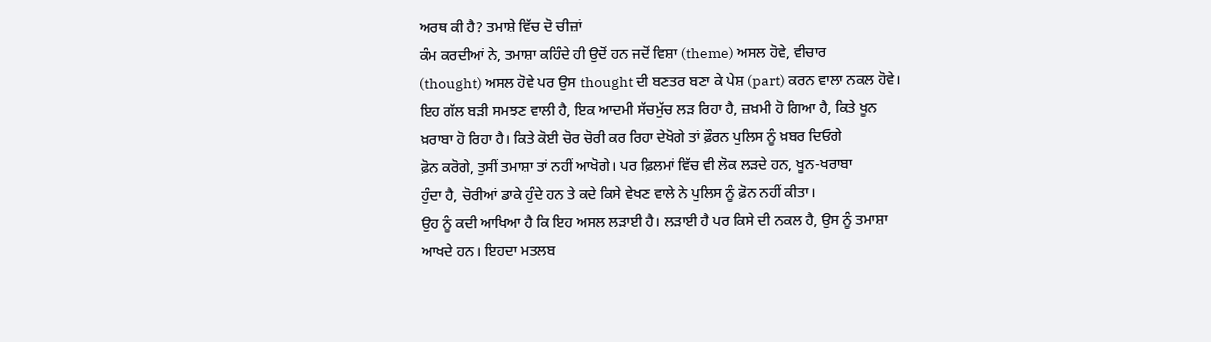ਅਰਥ ਕੀ ਹੈ? ਤਮਾਸ਼ੇ ਵਿੱਚ ਦੋ ਚੀਜ਼ਾਂ
ਕੰਮ ਕਰਦੀਆਂ ਨੇ, ਤਮਾਸ਼ਾ ਕਹਿੰਦੇ ਹੀ ਉਦੋਂ ਹਨ ਜਦੋਂ ਵਿਸ਼ਾ (theme) ਅਸਲ ਹੋਵੇ, ਵੀਚਾਰ
(thought) ਅਸਲ ਹੋਵੇ ਪਰ ਉਸ thought ਦੀ ਬਣਤਰ ਬਣਾ ਕੇ ਪੇਸ਼ (part) ਕਰਨ ਵਾਲਾ ਨਕਲ ਹੋਵੇ।
ਇਹ ਗੱਲ ਬੜੀ ਸਮਝਣ ਵਾਲੀ ਹੈ, ਇਕ ਆਦਮੀ ਸੱਚਮੁੱਚ ਲੜ ਰਿਹਾ ਹੈ, ਜ਼ਖ਼ਮੀ ਹੋ ਗਿਆ ਹੈ, ਕਿਤੇ ਖੂਨ
ਖ਼ਰਾਬਾ ਹੋ ਰਿਹਾ ਹੈ। ਕਿਤੇ ਕੋਈ ਚੋਰ ਚੋਰੀ ਕਰ ਰਿਹਾ ਦੇਖੋਗੇ ਤਾਂ ਫ਼ੌਰਨ ਪੁਲਿਸ ਨੂੰ ਖ਼ਬਰ ਦਿਓਗੇ
ਫ਼ੋਨ ਕਰੋਗੇ, ਤੁਸੀਂ ਤਮਾਸ਼ਾ ਤਾਂ ਨਹੀਂ ਆਖੋਗੇ। ਪਰ ਫ਼ਿਲਮਾਂ ਵਿੱਚ ਵੀ ਲੋਕ ਲੜਦੇ ਹਨ, ਖੂਨ-ਖਰਾਬਾ
ਹੁੰਦਾ ਹੈ, ਚੋਰੀਆਂ ਡਾਕੇ ਹੁੰਦੇ ਹਨ ਤੇ ਕਦੇ ਕਿਸੇ ਵੇਖਣ ਵਾਲੇ ਨੇ ਪੁਲਿਸ ਨੂੰ ਫ਼ੋਨ ਨਹੀਂ ਕੀਤਾ।
ਉਹ ਨੂੰ ਕਦੀ ਆਖਿਆ ਹੈ ਕਿ ਇਹ ਅਸਲ ਲੜਾਈ ਹੈ। ਲੜਾਈ ਹੈ ਪਰ ਕਿਸੇ ਦੀ ਨਕਲ ਹੈ, ਉਸ ਨੂੰ ਤਮਾਸ਼ਾ
ਆਖਦੇ ਹਨ। ਇਹਦਾ ਮਤਲਬ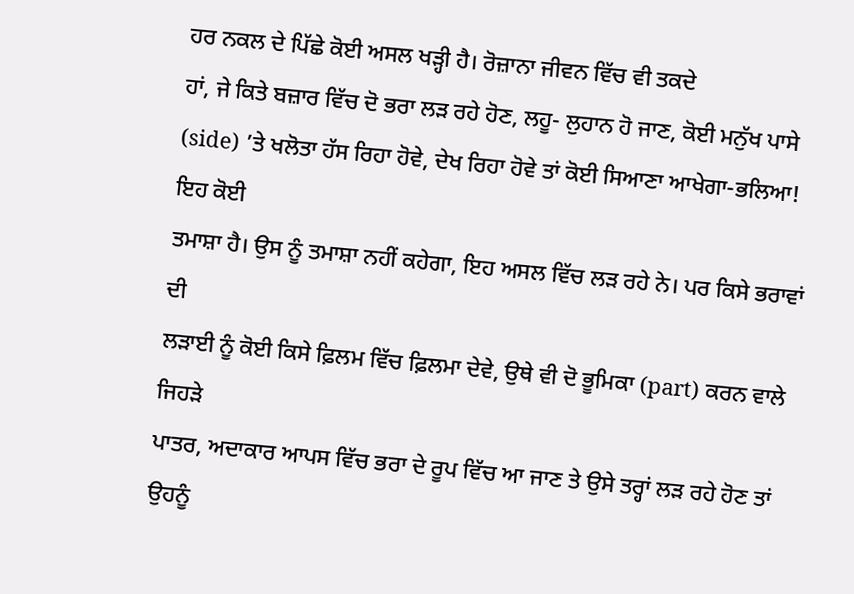ਹਰ ਨਕਲ ਦੇ ਪਿੱਛੇ ਕੋਈ ਅਸਲ ਖੜ੍ਹੀ ਹੈ। ਰੋਜ਼ਾਨਾ ਜੀਵਨ ਵਿੱਚ ਵੀ ਤਕਦੇ
ਹਾਂ, ਜੇ ਕਿਤੇ ਬਜ਼ਾਰ ਵਿੱਚ ਦੋ ਭਰਾ ਲੜ ਰਹੇ ਹੋਣ, ਲਹੂ- ਲੁਹਾਨ ਹੋ ਜਾਣ, ਕੋਈ ਮਨੁੱਖ ਪਾਸੇ
(side) ’ਤੇ ਖਲੋਤਾ ਹੱਸ ਰਿਹਾ ਹੋਵੇ, ਦੇਖ ਰਿਹਾ ਹੋਵੇ ਤਾਂ ਕੋਈ ਸਿਆਣਾ ਆਖੇਗਾ-ਭਲਿਆ! ਇਹ ਕੋਈ
ਤਮਾਸ਼ਾ ਹੈ। ਉਸ ਨੂੰ ਤਮਾਸ਼ਾ ਨਹੀਂ ਕਹੇਗਾ, ਇਹ ਅਸਲ ਵਿੱਚ ਲੜ ਰਹੇ ਨੇ। ਪਰ ਕਿਸੇ ਭਰਾਵਾਂ ਦੀ
ਲੜਾਈ ਨੂੰ ਕੋਈ ਕਿਸੇ ਫ਼ਿਲਮ ਵਿੱਚ ਫ਼ਿਲਮਾ ਦੇਵੇ, ਉਥੇ ਵੀ ਦੋ ਭੂਮਿਕਾ (part) ਕਰਨ ਵਾਲੇ ਜਿਹੜੇ
ਪਾਤਰ, ਅਦਾਕਾਰ ਆਪਸ ਵਿੱਚ ਭਰਾ ਦੇ ਰੂਪ ਵਿੱਚ ਆ ਜਾਣ ਤੇ ਉਸੇ ਤਰ੍ਹਾਂ ਲੜ ਰਹੇ ਹੋਣ ਤਾਂ ਉਹਨੂੰ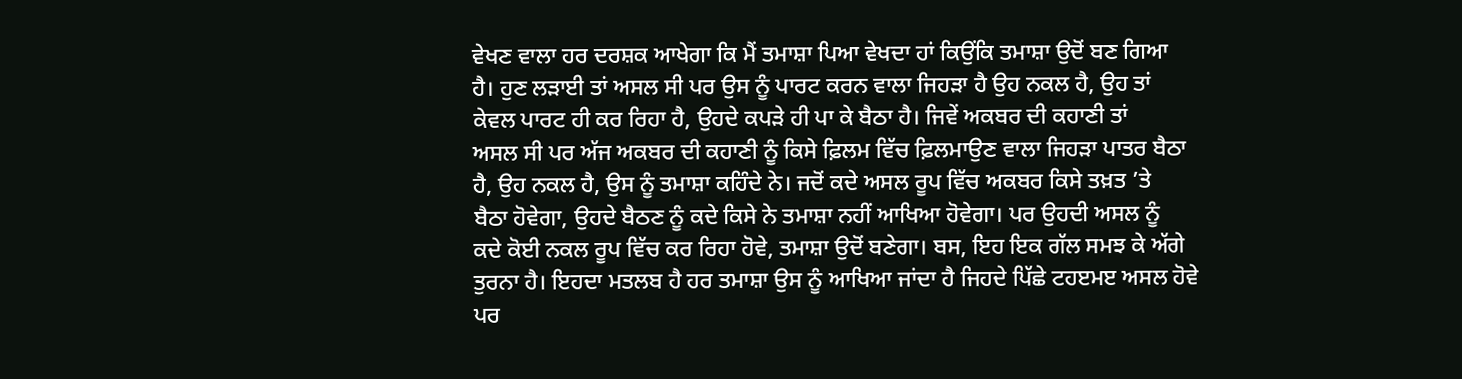ਵੇਖਣ ਵਾਲਾ ਹਰ ਦਰਸ਼ਕ ਆਖੇਗਾ ਕਿ ਮੈਂ ਤਮਾਸ਼ਾ ਪਿਆ ਵੇਖਦਾ ਹਾਂ ਕਿਉਂਕਿ ਤਮਾਸ਼ਾ ਉਦੋਂ ਬਣ ਗਿਆ
ਹੈ। ਹੁਣ ਲੜਾਈ ਤਾਂ ਅਸਲ ਸੀ ਪਰ ਉਸ ਨੂੰ ਪਾਰਟ ਕਰਨ ਵਾਲਾ ਜਿਹੜਾ ਹੈ ਉਹ ਨਕਲ ਹੈ, ਉਹ ਤਾਂ
ਕੇਵਲ ਪਾਰਟ ਹੀ ਕਰ ਰਿਹਾ ਹੈ, ਉਹਦੇ ਕਪੜੇ ਹੀ ਪਾ ਕੇ ਬੈਠਾ ਹੈ। ਜਿਵੇਂ ਅਕਬਰ ਦੀ ਕਹਾਣੀ ਤਾਂ
ਅਸਲ ਸੀ ਪਰ ਅੱਜ ਅਕਬਰ ਦੀ ਕਹਾਣੀ ਨੂੰ ਕਿਸੇ ਫ਼ਿਲਮ ਵਿੱਚ ਫ਼ਿਲਮਾਉਣ ਵਾਲਾ ਜਿਹੜਾ ਪਾਤਰ ਬੈਠਾ
ਹੈ, ਉਹ ਨਕਲ ਹੈ, ਉਸ ਨੂੰ ਤਮਾਸ਼ਾ ਕਹਿੰਦੇ ਨੇ। ਜਦੋਂ ਕਦੇ ਅਸਲ ਰੂਪ ਵਿੱਚ ਅਕਬਰ ਕਿਸੇ ਤਖ਼ਤ ’ਤੇ
ਬੈਠਾ ਹੋਵੇਗਾ, ਉਹਦੇ ਬੈਠਣ ਨੂੰ ਕਦੇ ਕਿਸੇ ਨੇ ਤਮਾਸ਼ਾ ਨਹੀਂ ਆਖਿਆ ਹੋਵੇਗਾ। ਪਰ ਉਹਦੀ ਅਸਲ ਨੂੰ
ਕਦੇ ਕੋਈ ਨਕਲ ਰੂਪ ਵਿੱਚ ਕਰ ਰਿਹਾ ਹੋਵੇ, ਤਮਾਸ਼ਾ ਉਦੋਂ ਬਣੇਗਾ। ਬਸ, ਇਹ ਇਕ ਗੱਲ ਸਮਝ ਕੇ ਅੱਗੇ
ਤੁਰਨਾ ਹੈ। ਇਹਦਾ ਮਤਲਬ ਹੈ ਹਰ ਤਮਾਸ਼ਾ ਉਸ ਨੂੰ ਆਖਿਆ ਜਾਂਦਾ ਹੈ ਜਿਹਦੇ ਪਿੱਛੇ ਟਹੲਮੲ ਅਸਲ ਹੋਵੇ
ਪਰ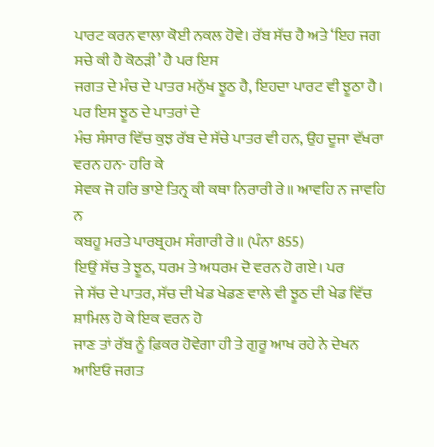ਪਾਰਟ ਕਰਨ ਵਾਲਾ ਕੋਈ ਨਕਲ ਹੋਵੇ। ਰੱਬ ਸੱਚ ਹੈ ਅਤੇ ‘ਇਹ ਜਗ ਸਚੇ ਕੀ ਹੈ ਕੋਠੜੀ’ ਹੈ ਪਰ ਇਸ
ਜਗਤ ਦੇ ਮੰਚ ਦੇ ਪਾਤਰ ਮਨੁੱਖ ਝੂਠ ਹੈ, ਇਹਦਾ ਪਾਰਟ ਵੀ ਝੂਠਾ ਹੈ। ਪਰ ਇਸ ਝੂਠ ਦੇ ਪਾਤਰਾਂ ਦੇ
ਮੰਚ ਸੰਸਾਰ ਵਿੱਚ ਕੁਝ ਰੱਬ ਦੇ ਸੱਚੇ ਪਾਤਰ ਵੀ ਹਨ, ਉਹ ਦੂਜਾ ਵੱਖਰਾ ਵਰਨ ਹਨ- ਹਰਿ ਕੇ
ਸੇਵਕ ਜੋ ਹਰਿ ਭਾਏ ਤਿਨ੍ਰ ਕੀ ਕਥਾ ਨਿਰਾਰੀ ਰੇ॥ ਆਵਹਿ ਨ ਜਾਵਹਿ ਨ
ਕਬਹੂ ਮਰਤੇ ਪਾਰਬ੍ਰਹਮ ਸੰਗਾਰੀ ਰੇ॥ (ਪੰਨਾ 855)
ਇਉਂ ਸੱਚ ਤੇ ਝੂਠ, ਧਰਮ ਤੇ ਅਧਰਮ ਦੋ ਵਰਨ ਹੋ ਗਏ। ਪਰ
ਜੇ ਸੱਚ ਦੇ ਪਾਤਰ, ਸੱਚ ਦੀ ਖੇਡ ਖੇਡਣ ਵਾਲੇ ਵੀ ਝੂਠ ਦੀ ਖੇਡ ਵਿੱਚ ਸ਼ਾਮਿਲ ਹੋ ਕੇ ਇਕ ਵਰਨ ਹੋ
ਜਾਣ ਤਾਂ ਰੱਬ ਨੂੰ ਫ਼ਿਕਰ ਹੋਵੇਗਾ ਹੀ ਤੇ ਗੁਰੂ ਆਖ ਰਹੇ ਨੇ ਦੇਖਨ ਆਇਓ ਜਗਤ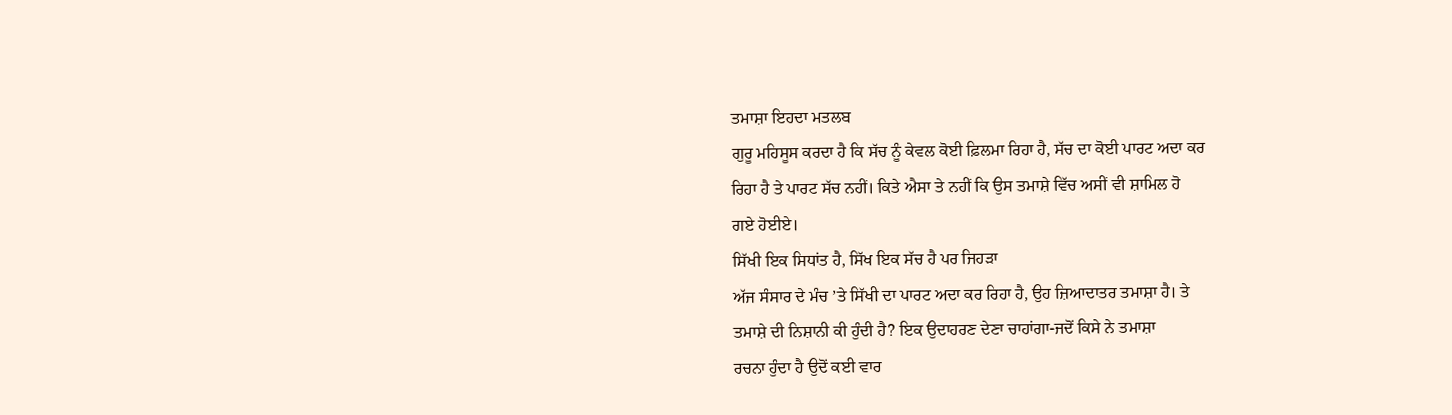ਤਮਾਸ਼ਾ ਇਹਦਾ ਮਤਲਬ
ਗੁਰੂ ਮਹਿਸੂਸ ਕਰਦਾ ਹੈ ਕਿ ਸੱਚ ਨੂੰ ਕੇਵਲ ਕੋਈ ਫ਼ਿਲਮਾ ਰਿਹਾ ਹੈ, ਸੱਚ ਦਾ ਕੋਈ ਪਾਰਟ ਅਦਾ ਕਰ
ਰਿਹਾ ਹੈ ਤੇ ਪਾਰਟ ਸੱਚ ਨਹੀਂ। ਕਿਤੇ ਐਸਾ ਤੇ ਨਹੀਂ ਕਿ ਉਸ ਤਮਾਸ਼ੇ ਵਿੱਚ ਅਸੀਂ ਵੀ ਸ਼ਾਮਿਲ ਹੋ
ਗਏ ਹੋਈਏ।
ਸਿੱਖੀ ਇਕ ਸਿਧਾਂਤ ਹੈ, ਸਿੱਖ ਇਕ ਸੱਚ ਹੈ ਪਰ ਜਿਹੜਾ
ਅੱਜ ਸੰਸਾਰ ਦੇ ਮੰਚ ’ਤੇ ਸਿੱਖੀ ਦਾ ਪਾਰਟ ਅਦਾ ਕਰ ਰਿਹਾ ਹੈ, ਉਹ ਜ਼ਿਆਦਾਤਰ ਤਮਾਸ਼ਾ ਹੈ। ਤੇ
ਤਮਾਸ਼ੇ ਦੀ ਨਿਸ਼ਾਨੀ ਕੀ ਹੁੰਦੀ ਹੈ? ਇਕ ਉਦਾਹਰਣ ਦੇਣਾ ਚਾਹਾਂਗਾ-ਜਦੋਂ ਕਿਸੇ ਨੇ ਤਮਾਸ਼ਾ
ਰਚਨਾ ਹੁੰਦਾ ਹੈ ਉਦੋਂ ਕਈ ਵਾਰ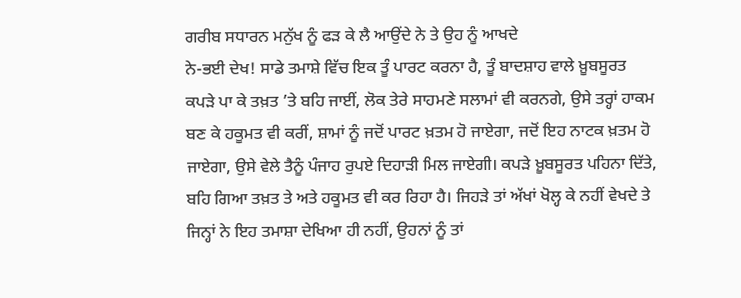ਗਰੀਬ ਸਧਾਰਨ ਮਨੁੱਖ ਨੂੰ ਫੜ ਕੇ ਲੈ ਆਉਂਦੇ ਨੇ ਤੇ ਉਹ ਨੂੰ ਆਖਦੇ
ਨੇ-ਭਈ ਦੇਖ! ਸਾਡੇ ਤਮਾਸ਼ੇ ਵਿੱਚ ਇਕ ਤੂੰ ਪਾਰਟ ਕਰਨਾ ਹੈ, ਤੂੰ ਬਾਦਸ਼ਾਹ ਵਾਲੇ ਖ਼ੂਬਸੂਰਤ
ਕਪੜੇ ਪਾ ਕੇ ਤਖ਼ਤ ’ਤੇ ਬਹਿ ਜਾਈਂ, ਲੋਕ ਤੇਰੇ ਸਾਹਮਣੇ ਸਲਾਮਾਂ ਵੀ ਕਰਨਗੇ, ਉਸੇ ਤਰ੍ਹਾਂ ਹਾਕਮ
ਬਣ ਕੇ ਹਕੂਮਤ ਵੀ ਕਰੀਂ, ਸ਼ਾਮਾਂ ਨੂੰ ਜਦੋਂ ਪਾਰਟ ਖ਼ਤਮ ਹੋ ਜਾਏਗਾ, ਜਦੋਂ ਇਹ ਨਾਟਕ ਖ਼ਤਮ ਹੋ
ਜਾਏਗਾ, ਉਸੇ ਵੇਲੇ ਤੈਨੂੰ ਪੰਜਾਹ ਰੁਪਏ ਦਿਹਾੜੀ ਮਿਲ ਜਾਏਗੀ। ਕਪੜੇ ਖ਼ੂਬਸੂਰਤ ਪਹਿਨਾ ਦਿੱਤੇ,
ਬਹਿ ਗਿਆ ਤਖ਼ਤ ਤੇ ਅਤੇ ਹਕੂਮਤ ਵੀ ਕਰ ਰਿਹਾ ਹੈ। ਜਿਹੜੇ ਤਾਂ ਅੱਖਾਂ ਖੋਲ੍ਹ ਕੇ ਨਹੀਂ ਵੇਖਦੇ ਤੇ
ਜਿਨ੍ਹਾਂ ਨੇ ਇਹ ਤਮਾਸ਼ਾ ਦੇਖਿਆ ਹੀ ਨਹੀਂ, ਉਹਨਾਂ ਨੂੰ ਤਾਂ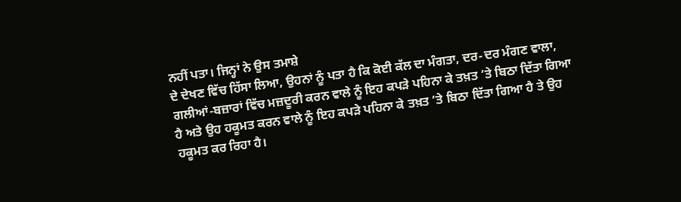ਨਹੀਂ ਪਤਾ। ਜਿਨ੍ਹਾਂ ਨੇ ਉਸ ਤਮਾਸ਼ੇ
ਦੇ ਦੇਖਣ ਵਿੱਚ ਹਿੱਸਾ ਲਿਆ, ਉਹਨਾਂ ਨੂੰ ਪਤਾ ਹੈ ਕਿ ਕੋਈ ਕੱਲ ਦਾ ਮੰਗਤਾ, ਦਰ-ਦਰ ਮੰਗਣ ਵਾਲਾ,
ਗਲੀਆਂ-ਬਜ਼ਾਰਾਂ ਵਿੱਚ ਮਜ਼ਦੂਰੀ ਕਰਨ ਵਾਲੇ ਨੂੰ ਇਹ ਕਪੜੇ ਪਹਿਨਾ ਕੇ ਤਖ਼ਤ ’ਤੇ ਬਿਠਾ ਦਿੱਤਾ ਗਿਆ
ਹੈ ਅਤੇ ਉਹ ਹਕੂਮਤ ਕਰਨ ਵਾਲੇ ਨੂੰ ਇਹ ਕਪੜੇ ਪਹਿਨਾ ਕੇ ਤਖ਼ਤ ’ਤੇ ਬਿਠਾ ਦਿੱਤਾ ਗਿਆ ਹੈ ਤੇ ਉਹ
ਹਕੂਮਤ ਕਰ ਰਿਹਾ ਹੈ।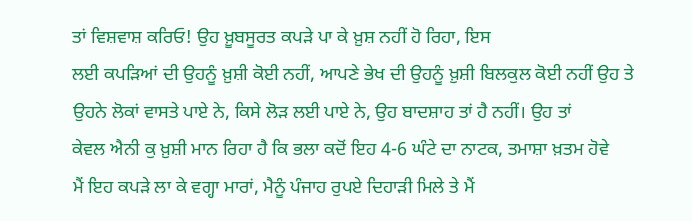ਤਾਂ ਵਿਸ਼ਵਾਸ਼ ਕਰਿਓ! ਉਹ ਖ਼ੂਬਸੂਰਤ ਕਪੜੇ ਪਾ ਕੇ ਖ਼ੁਸ਼ ਨਹੀਂ ਹੋ ਰਿਹਾ, ਇਸ
ਲਈ ਕਪੜਿਆਂ ਦੀ ਉਹਨੂੰ ਖ਼ੁਸ਼ੀ ਕੋਈ ਨਹੀਂ, ਆਪਣੇ ਭੇਖ ਦੀ ਉਹਨੂੰ ਖ਼ੁਸ਼ੀ ਬਿਲਕੁਲ ਕੋਈ ਨਹੀਂ ਉਹ ਤੇ
ਉਹਨੇ ਲੋਕਾਂ ਵਾਸਤੇ ਪਾਏ ਨੇ, ਕਿਸੇ ਲੋੜ ਲਈ ਪਾਏ ਨੇ, ਉਹ ਬਾਦਸ਼ਾਹ ਤਾਂ ਹੈ ਨਹੀਂ। ਉਹ ਤਾਂ
ਕੇਵਲ ਐਨੀ ਕੁ ਖ਼ੁਸ਼ੀ ਮਾਨ ਰਿਹਾ ਹੈ ਕਿ ਭਲਾ ਕਦੋਂ ਇਹ 4-6 ਘੰਟੇ ਦਾ ਨਾਟਕ, ਤਮਾਸ਼ਾ ਖ਼ਤਮ ਹੋਵੇ
ਮੈਂ ਇਹ ਕਪੜੇ ਲਾ ਕੇ ਵਗ੍ਹਾ ਮਾਰਾਂ, ਮੈਨੂੰ ਪੰਜਾਹ ਰੁਪਏ ਦਿਹਾੜੀ ਮਿਲੇ ਤੇ ਮੈਂ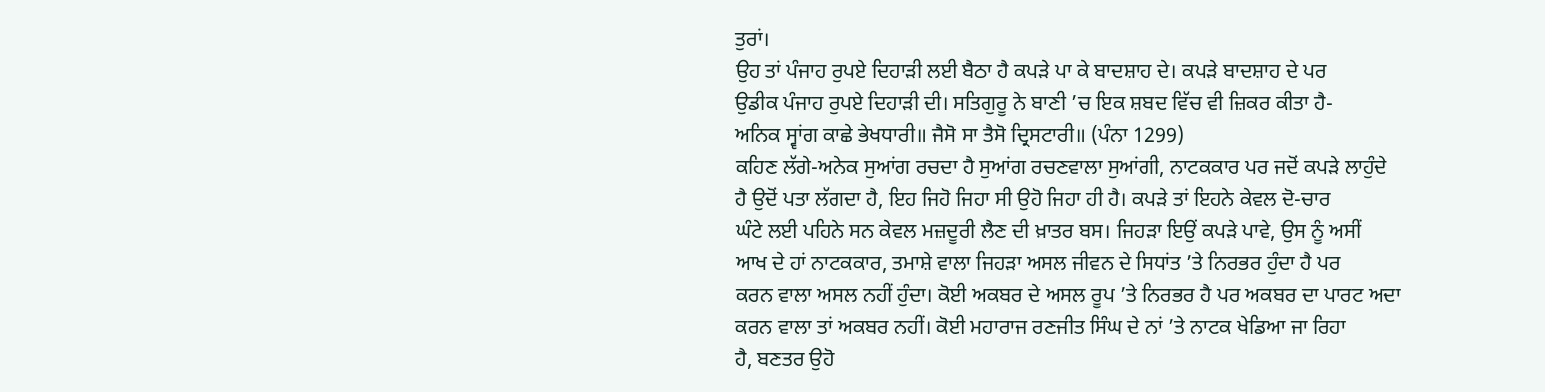ਤੁਰਾਂ।
ਉਹ ਤਾਂ ਪੰਜਾਹ ਰੁਪਏ ਦਿਹਾੜੀ ਲਈ ਬੈਠਾ ਹੈ ਕਪੜੇ ਪਾ ਕੇ ਬਾਦਸ਼ਾਹ ਦੇ। ਕਪੜੇ ਬਾਦਸ਼ਾਹ ਦੇ ਪਰ
ਉਡੀਕ ਪੰਜਾਹ ਰੁਪਏ ਦਿਹਾੜੀ ਦੀ। ਸਤਿਗੁਰੂ ਨੇ ਬਾਣੀ ’ਚ ਇਕ ਸ਼ਬਦ ਵਿੱਚ ਵੀ ਜ਼ਿਕਰ ਕੀਤਾ ਹੈ-
ਅਨਿਕ ਸ੍ਵਾਂਗ ਕਾਛੇ ਭੇਖਧਾਰੀ॥ ਜੈਸੋ ਸਾ ਤੈਸੋ ਦ੍ਰਿਸਟਾਰੀ॥ (ਪੰਨਾ 1299)
ਕਹਿਣ ਲੱਗੇ-ਅਨੇਕ ਸੁਆਂਗ ਰਚਦਾ ਹੈ ਸੁਆਂਗ ਰਚਣਵਾਲਾ ਸੁਆਂਗੀ, ਨਾਟਕਕਾਰ ਪਰ ਜਦੋਂ ਕਪੜੇ ਲਾਹੁੰਦੇ
ਹੈ ਉਦੋਂ ਪਤਾ ਲੱਗਦਾ ਹੈ, ਇਹ ਜਿਹੋ ਜਿਹਾ ਸੀ ਉਹੋ ਜਿਹਾ ਹੀ ਹੈ। ਕਪੜੇ ਤਾਂ ਇਹਨੇ ਕੇਵਲ ਦੋ-ਚਾਰ
ਘੰਟੇ ਲਈ ਪਹਿਨੇ ਸਨ ਕੇਵਲ ਮਜ਼ਦੂਰੀ ਲੈਣ ਦੀ ਖ਼ਾਤਰ ਬਸ। ਜਿਹੜਾ ਇਉਂ ਕਪੜੇ ਪਾਵੇ, ਉਸ ਨੂੰ ਅਸੀਂ
ਆਖ ਦੇ ਹਾਂ ਨਾਟਕਕਾਰ, ਤਮਾਸ਼ੇ ਵਾਲਾ ਜਿਹੜਾ ਅਸਲ ਜੀਵਨ ਦੇ ਸਿਧਾਂਤ ’ਤੇ ਨਿਰਭਰ ਹੁੰਦਾ ਹੈ ਪਰ
ਕਰਨ ਵਾਲਾ ਅਸਲ ਨਹੀਂ ਹੁੰਦਾ। ਕੋਈ ਅਕਬਰ ਦੇ ਅਸਲ ਰੂਪ ’ਤੇ ਨਿਰਭਰ ਹੈ ਪਰ ਅਕਬਰ ਦਾ ਪਾਰਟ ਅਦਾ
ਕਰਨ ਵਾਲਾ ਤਾਂ ਅਕਬਰ ਨਹੀਂ। ਕੋਈ ਮਹਾਰਾਜ ਰਣਜੀਤ ਸਿੰਘ ਦੇ ਨਾਂ ’ਤੇ ਨਾਟਕ ਖੇਡਿਆ ਜਾ ਰਿਹਾ
ਹੈ, ਬਣਤਰ ਉਹੋ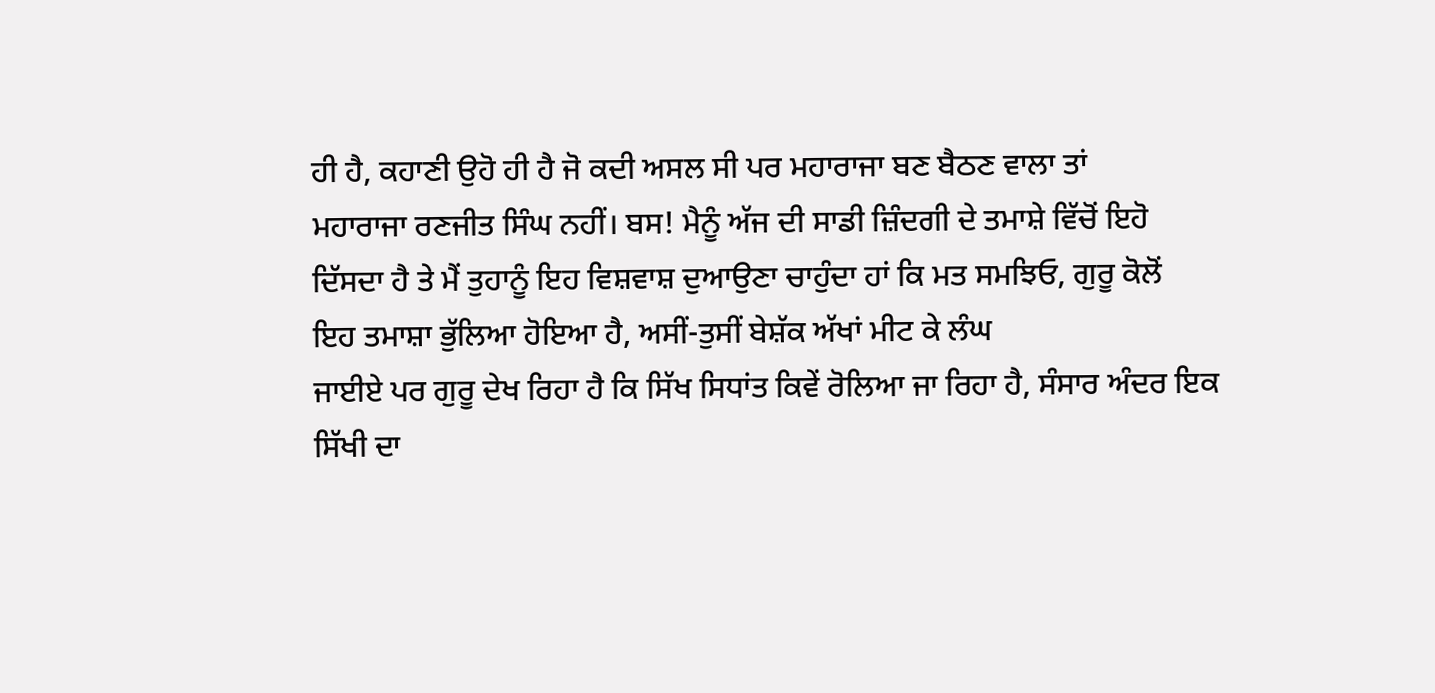ਹੀ ਹੈ, ਕਹਾਣੀ ਉਹੋ ਹੀ ਹੈ ਜੋ ਕਦੀ ਅਸਲ ਸੀ ਪਰ ਮਹਾਰਾਜਾ ਬਣ ਬੈਠਣ ਵਾਲਾ ਤਾਂ
ਮਹਾਰਾਜਾ ਰਣਜੀਤ ਸਿੰਘ ਨਹੀਂ। ਬਸ! ਮੈਨੂੰ ਅੱਜ ਦੀ ਸਾਡੀ ਜ਼ਿੰਦਗੀ ਦੇ ਤਮਾਸ਼ੇ ਵਿੱਚੋਂ ਇਹੋ
ਦਿੱਸਦਾ ਹੈ ਤੇ ਮੈਂ ਤੁਹਾਨੂੰ ਇਹ ਵਿਸ਼ਵਾਸ਼ ਦੁਆਉਣਾ ਚਾਹੁੰਦਾ ਹਾਂ ਕਿ ਮਤ ਸਮਝਿਓ, ਗੁਰੂ ਕੋਲੋਂ
ਇਹ ਤਮਾਸ਼ਾ ਭੁੱਲਿਆ ਹੋਇਆ ਹੈ, ਅਸੀਂ-ਤੁਸੀਂ ਬੇਸ਼ੱਕ ਅੱਖਾਂ ਮੀਟ ਕੇ ਲੰਘ
ਜਾਈਏ ਪਰ ਗੁਰੂ ਦੇਖ ਰਿਹਾ ਹੈ ਕਿ ਸਿੱਖ ਸਿਧਾਂਤ ਕਿਵੇਂ ਰੋਲਿਆ ਜਾ ਰਿਹਾ ਹੈ, ਸੰਸਾਰ ਅੰਦਰ ਇਕ
ਸਿੱਖੀ ਦਾ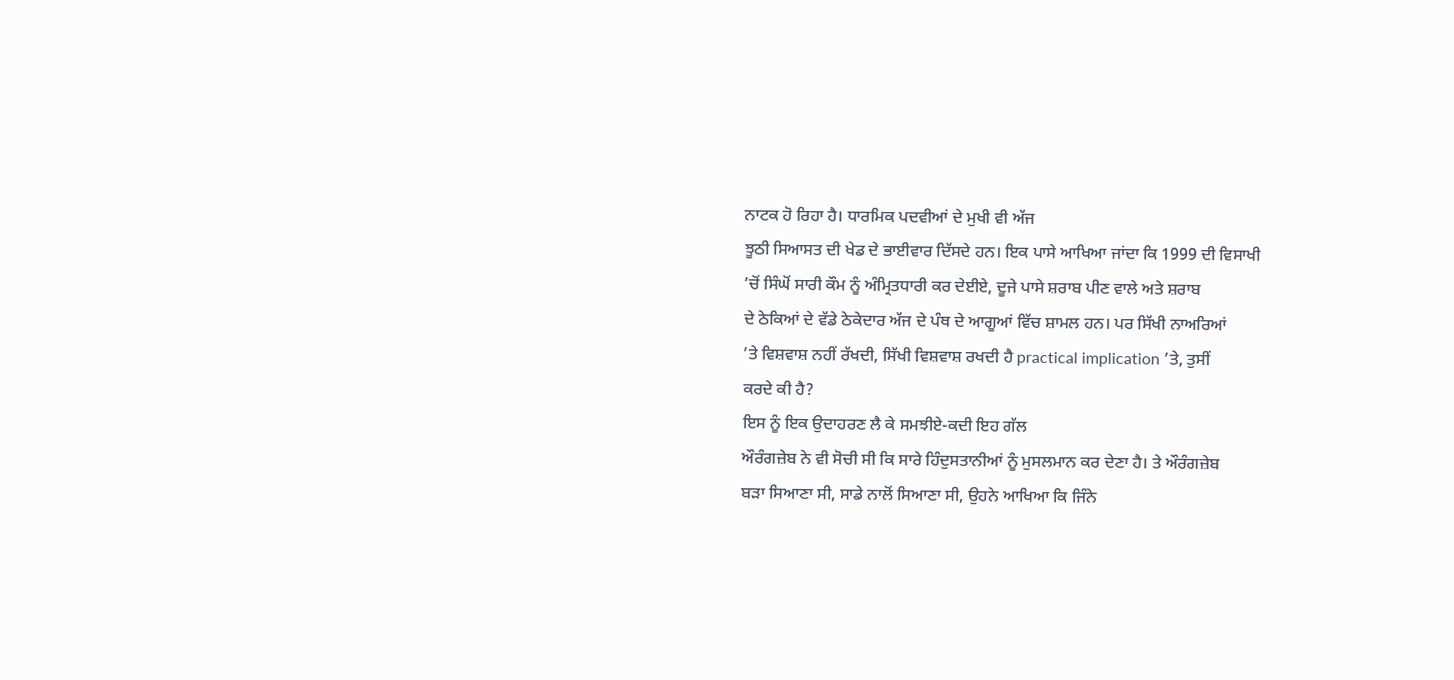ਨਾਟਕ ਹੋ ਰਿਹਾ ਹੈ। ਧਾਰਮਿਕ ਪਦਵੀਆਂ ਦੇ ਮੁਖੀ ਵੀ ਅੱਜ
ਝੂਠੀ ਸਿਆਸਤ ਦੀ ਖੇਡ ਦੇ ਭਾਈਵਾਰ ਦਿੱਸਦੇ ਹਨ। ਇਕ ਪਾਸੇ ਆਖਿਆ ਜਾਂਦਾ ਕਿ 1999 ਦੀ ਵਿਸਾਖੀ
’ਚੋਂ ਸਿੰਘੋਂ ਸਾਰੀ ਕੌਮ ਨੂੰ ਅੰਮ੍ਰਿਤਧਾਰੀ ਕਰ ਦੇਈਏ, ਦੂਜੇ ਪਾਸੇ ਸ਼ਰਾਬ ਪੀਣ ਵਾਲੇ ਅਤੇ ਸ਼ਰਾਬ
ਦੇ ਠੇਕਿਆਂ ਦੇ ਵੱਡੇ ਠੇਕੇਦਾਰ ਅੱਜ ਦੇ ਪੰਥ ਦੇ ਆਗੂਆਂ ਵਿੱਚ ਸ਼ਾਮਲ ਹਨ। ਪਰ ਸਿੱਖੀ ਨਾਅਰਿਆਂ
’ਤੇ ਵਿਸ਼ਵਾਸ਼ ਨਹੀਂ ਰੱਖਦੀ, ਸਿੱਖੀ ਵਿਸ਼ਵਾਸ਼ ਰਖਦੀ ਹੈ practical implication ’ਤੇ, ਤੁਸੀਂ
ਕਰਦੇ ਕੀ ਹੈ?
ਇਸ ਨੂੰ ਇਕ ਉਦਾਹਰਣ ਲੈ ਕੇ ਸਮਝੀਏ-ਕਦੀ ਇਹ ਗੱਲ
ਔਰੰਗਜ਼ੇਬ ਨੇ ਵੀ ਸੋਚੀ ਸੀ ਕਿ ਸਾਰੇ ਹਿੰਦੁਸਤਾਨੀਆਂ ਨੂੰ ਮੁਸਲਮਾਨ ਕਰ ਦੇਣਾ ਹੈ। ਤੇ ਔਰੰਗਜ਼ੇਬ
ਬੜਾ ਸਿਆਣਾ ਸੀ, ਸਾਡੇ ਨਾਲੋਂ ਸਿਆਣਾ ਸੀ, ਉਹਨੇ ਆਖਿਆ ਕਿ ਜਿੰਨੇ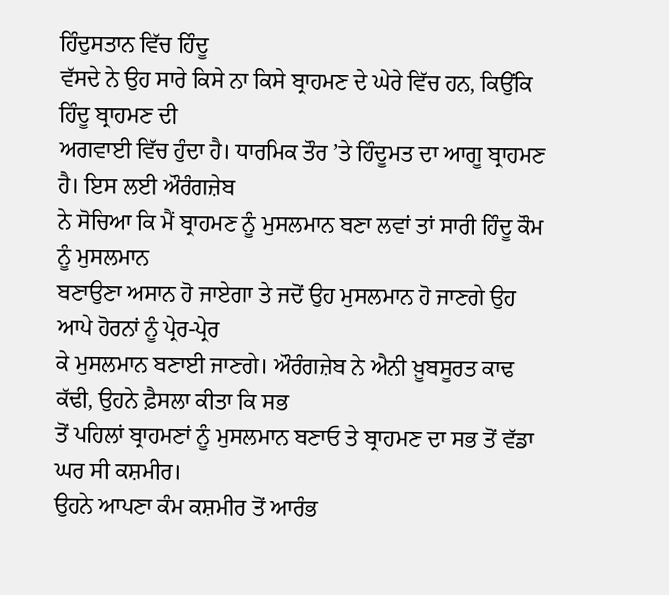ਹਿੰਦੁਸਤਾਨ ਵਿੱਚ ਹਿੰਦੂ
ਵੱਸਦੇ ਨੇ ਉਹ ਸਾਰੇ ਕਿਸੇ ਨਾ ਕਿਸੇ ਬ੍ਰਾਹਮਣ ਦੇ ਘੇਰੇ ਵਿੱਚ ਹਨ, ਕਿਉਂਕਿ ਹਿੰਦੂ ਬ੍ਰਾਹਮਣ ਦੀ
ਅਗਵਾਈ ਵਿੱਚ ਹੁੰਦਾ ਹੈ। ਧਾਰਮਿਕ ਤੌਰ ’ਤੇ ਹਿੰਦੂਮਤ ਦਾ ਆਗੂ ਬ੍ਰਾਹਮਣ ਹੈ। ਇਸ ਲਈ ਔਰੰਗਜ਼ੇਬ
ਨੇ ਸੋਚਿਆ ਕਿ ਮੈਂ ਬ੍ਰਾਹਮਣ ਨੂੰ ਮੁਸਲਮਾਨ ਬਣਾ ਲਵਾਂ ਤਾਂ ਸਾਰੀ ਹਿੰਦੂ ਕੌਮ ਨੂੰ ਮੁਸਲਮਾਨ
ਬਣਾਉਣਾ ਅਸਾਨ ਹੋ ਜਾਏਗਾ ਤੇ ਜਦੋਂ ਉਹ ਮੁਸਲਮਾਨ ਹੋ ਜਾਣਗੇ ਉਹ ਆਪੇ ਹੋਰਨਾਂ ਨੂੰ ਪ੍ਰੇਰ-ਪ੍ਰੇਰ
ਕੇ ਮੁਸਲਮਾਨ ਬਣਾਈ ਜਾਣਗੇ। ਔਰੰਗਜ਼ੇਬ ਨੇ ਐਨੀ ਖ਼ੂਬਸੂਰਤ ਕਾਢ ਕੱਢੀ, ਉਹਨੇ ਫ਼ੈਸਲਾ ਕੀਤਾ ਕਿ ਸਭ
ਤੋਂ ਪਹਿਲਾਂ ਬ੍ਰਾਹਮਣਾਂ ਨੂੰ ਮੁਸਲਮਾਨ ਬਣਾਓ ਤੇ ਬ੍ਰਾਹਮਣ ਦਾ ਸਭ ਤੋਂ ਵੱਡਾ ਘਰ ਸੀ ਕਸ਼ਮੀਰ।
ਉਹਨੇ ਆਪਣਾ ਕੰਮ ਕਸ਼ਮੀਰ ਤੋਂ ਆਰੰਭ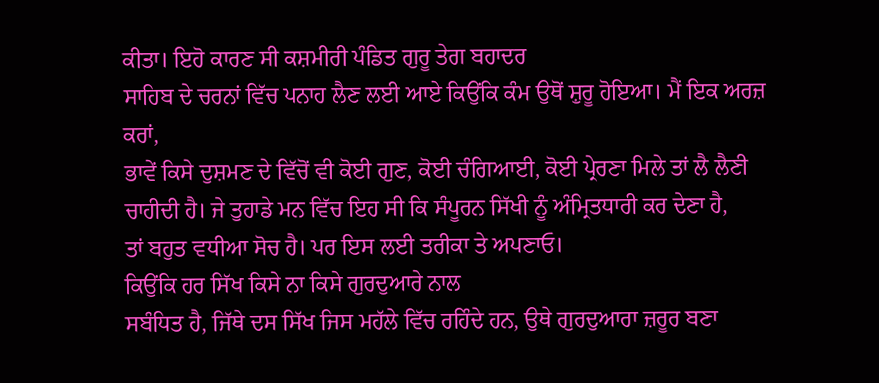ਕੀਤਾ। ਇਹੋ ਕਾਰਣ ਸੀ ਕਸ਼ਮੀਰੀ ਪੰਡਿਤ ਗੁਰੂ ਤੇਗ ਬਹਾਦਰ
ਸਾਹਿਬ ਦੇ ਚਰਨਾਂ ਵਿੱਚ ਪਨਾਹ ਲੈਣ ਲਈ ਆਏ ਕਿਉਂਕਿ ਕੰਮ ਉਥੋਂ ਸ਼ੁਰੂ ਹੋਇਆ। ਮੈਂ ਇਕ ਅਰਜ਼ ਕਰਾਂ,
ਭਾਵੇਂ ਕਿਸੇ ਦੁਸ਼ਮਣ ਦੇ ਵਿੱਚੋਂ ਵੀ ਕੋਈ ਗੁਣ, ਕੋਈ ਚੰਗਿਆਈ, ਕੋਈ ਪ੍ਰੇਰਣਾ ਮਿਲੇ ਤਾਂ ਲੈ ਲੈਣੀ
ਚਾਹੀਦੀ ਹੈ। ਜੇ ਤੁਹਾਡੇ ਮਨ ਵਿੱਚ ਇਹ ਸੀ ਕਿ ਸੰਪੂਰਨ ਸਿੱਖੀ ਨੂੰ ਅੰਮ੍ਰਿਤਧਾਰੀ ਕਰ ਦੇਣਾ ਹੈ,
ਤਾਂ ਬਹੁਤ ਵਧੀਆ ਸੋਚ ਹੈ। ਪਰ ਇਸ ਲਈ ਤਰੀਕਾ ਤੇ ਅਪਣਾਓ।
ਕਿਉਂਕਿ ਹਰ ਸਿੱਖ ਕਿਸੇ ਨਾ ਕਿਸੇ ਗੁਰਦੁਆਰੇ ਨਾਲ
ਸਬੰਧਿਤ ਹੈ, ਜਿੱਥੇ ਦਸ ਸਿੱਖ ਜਿਸ ਮਹੱਲੇ ਵਿੱਚ ਰਹਿੰਦੇ ਹਨ, ਉਥੇ ਗੁਰਦੁਆਰਾ ਜ਼ਰੂਰ ਬਣਾ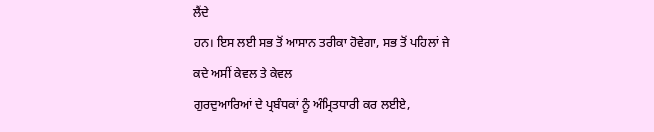ਲੈਂਦੇ
ਹਨ। ਇਸ ਲਈ ਸਭ ਤੋਂ ਆਸਾਨ ਤਰੀਕਾ ਹੋਵੇਗਾ, ਸਭ ਤੋਂ ਪਹਿਲਾਂ ਜੇ ਕਦੇ ਅਸੀਂ ਕੇਵਲ ਤੇ ਕੇਵਲ
ਗੁਰਦੁਆਰਿਆਂ ਦੇ ਪ੍ਰਬੰਧਕਾਂ ਨੂੰ ਅੰਮ੍ਰਿਤਧਾਰੀ ਕਰ ਲਈਏ,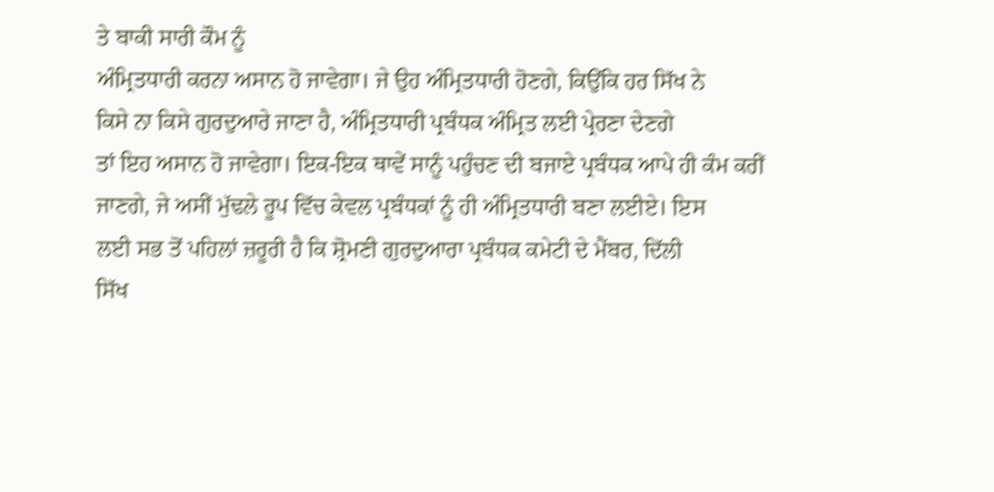ਤੇ ਬਾਕੀ ਸਾਰੀ ਕੌਮ ਨੂੰ
ਅੰਮ੍ਰਿਤਧਾਰੀ ਕਰਨਾ ਅਸਾਨ ਹੋ ਜਾਵੇਗਾ। ਜੇ ਉਹ ਅੰਮ੍ਰਿਤਧਾਰੀ ਹੋਣਗੇ, ਕਿਉਂਕਿ ਹਰ ਸਿੱਖ ਨੇ
ਕਿਸੇ ਨਾ ਕਿਸੇ ਗੁਰਦੁਆਰੇ ਜਾਣਾ ਹੈ, ਅੰਮ੍ਰਿਤਧਾਰੀ ਪ੍ਰਬੰਧਕ ਅੰਮ੍ਰਿਤ ਲਈ ਪ੍ਰੇਰਣਾ ਦੇਣਗੇ
ਤਾਂ ਇਹ ਅਸਾਨ ਹੋ ਜਾਵੇਗਾ। ਇਕ-ਇਕ ਥਾਵੇਂ ਸਾਨੂੰ ਪਹੁੰਚਣ ਦੀ ਬਜਾਏ ਪ੍ਰਬੰਧਕ ਆਪੇ ਹੀ ਕੰਮ ਕਰੀਂ
ਜਾਣਗੇ, ਜੇ ਅਸੀਂ ਮੁੱਢਲੇ ਰੂਪ ਵਿੱਚ ਕੇਵਲ ਪ੍ਰਬੰਧਕਾਂ ਨੂੰ ਹੀ ਅੰਮ੍ਰਿਤਧਾਰੀ ਬਣਾ ਲਈਏ। ਇਸ
ਲਈ ਸਭ ਤੋਂ ਪਹਿਲਾਂ ਜ਼ਰੂਰੀ ਹੈ ਕਿ ਸ਼੍ਰੋਮਣੀ ਗੁਰਦੁਆਰਾ ਪ੍ਰਬੰਧਕ ਕਮੇਟੀ ਦੇ ਮੈਂਬਰ, ਦਿੱਲੀ
ਸਿੱਖ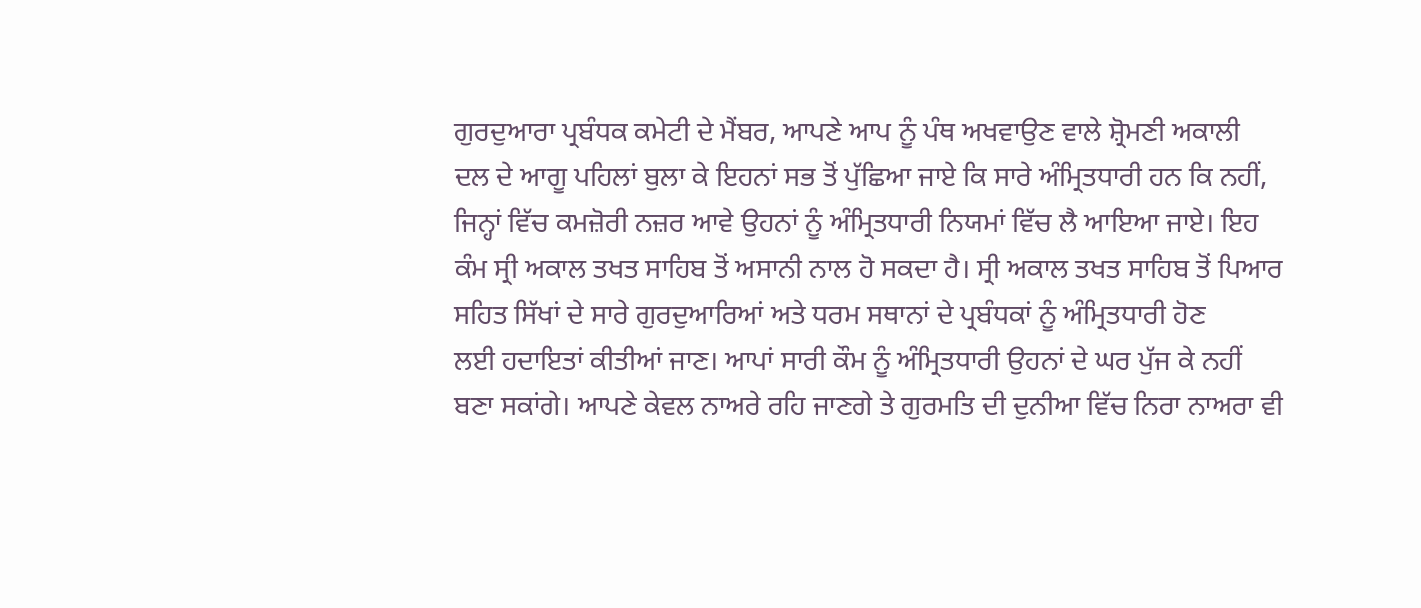ਗੁਰਦੁਆਰਾ ਪ੍ਰਬੰਧਕ ਕਮੇਟੀ ਦੇ ਮੈਂਬਰ, ਆਪਣੇ ਆਪ ਨੂੰ ਪੰਥ ਅਖਵਾਉਣ ਵਾਲੇ ਸ਼੍ਰੋਮਣੀ ਅਕਾਲੀ
ਦਲ ਦੇ ਆਗੂ ਪਹਿਲਾਂ ਬੁਲਾ ਕੇ ਇਹਨਾਂ ਸਭ ਤੋਂ ਪੁੱਛਿਆ ਜਾਏ ਕਿ ਸਾਰੇ ਅੰਮ੍ਰਿਤਧਾਰੀ ਹਨ ਕਿ ਨਹੀਂ,
ਜਿਨ੍ਹਾਂ ਵਿੱਚ ਕਮਜ਼ੋਰੀ ਨਜ਼ਰ ਆਵੇ ਉਹਨਾਂ ਨੂੰ ਅੰਮ੍ਰਿਤਧਾਰੀ ਨਿਯਮਾਂ ਵਿੱਚ ਲੈ ਆਇਆ ਜਾਏ। ਇਹ
ਕੰਮ ਸ੍ਰੀ ਅਕਾਲ ਤਖਤ ਸਾਹਿਬ ਤੋਂ ਅਸਾਨੀ ਨਾਲ ਹੋ ਸਕਦਾ ਹੈ। ਸ੍ਰੀ ਅਕਾਲ ਤਖਤ ਸਾਹਿਬ ਤੋਂ ਪਿਆਰ
ਸਹਿਤ ਸਿੱਖਾਂ ਦੇ ਸਾਰੇ ਗੁਰਦੁਆਰਿਆਂ ਅਤੇ ਧਰਮ ਸਥਾਨਾਂ ਦੇ ਪ੍ਰਬੰਧਕਾਂ ਨੂੰ ਅੰਮ੍ਰਿਤਧਾਰੀ ਹੋਣ
ਲਈ ਹਦਾਇਤਾਂ ਕੀਤੀਆਂ ਜਾਣ। ਆਪਾਂ ਸਾਰੀ ਕੌਮ ਨੂੰ ਅੰਮ੍ਰਿਤਧਾਰੀ ਉਹਨਾਂ ਦੇ ਘਰ ਪੁੱਜ ਕੇ ਨਹੀਂ
ਬਣਾ ਸਕਾਂਗੇ। ਆਪਣੇ ਕੇਵਲ ਨਾਅਰੇ ਰਹਿ ਜਾਣਗੇ ਤੇ ਗੁਰਮਤਿ ਦੀ ਦੁਨੀਆ ਵਿੱਚ ਨਿਰਾ ਨਾਅਰਾ ਵੀ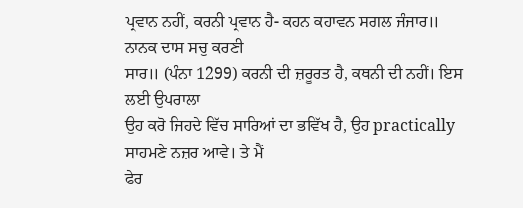ਪ੍ਰਵਾਨ ਨਹੀਂ, ਕਰਨੀ ਪ੍ਰਵਾਨ ਹੈ- ਕਹਨ ਕਹਾਵਨ ਸਗਲ ਜੰਜਾਰ॥ ਨਾਨਕ ਦਾਸ ਸਚੁ ਕਰਣੀ
ਸਾਰ॥ (ਪੰਨਾ 1299) ਕਰਨੀ ਦੀ ਜ਼ਰੂਰਤ ਹੈ, ਕਥਨੀ ਦੀ ਨਹੀਂ। ਇਸ ਲਈ ਉਪਰਾਲਾ
ਉਹ ਕਰੋ ਜਿਹਦੇ ਵਿੱਚ ਸਾਰਿਆਂ ਦਾ ਭਵਿੱਖ ਹੈ, ਉਹ practically ਸਾਹਮਣੇ ਨਜ਼ਰ ਆਵੇ। ਤੇ ਮੈਂ
ਫੇਰ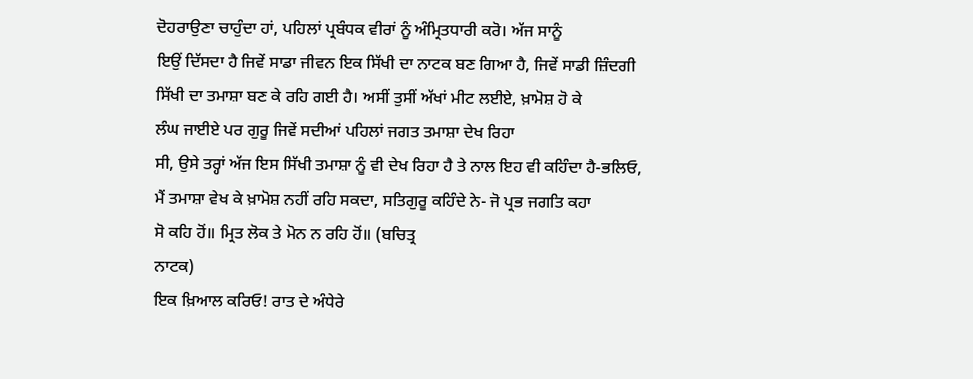ਦੋਹਰਾਉਣਾ ਚਾਹੁੰਦਾ ਹਾਂ, ਪਹਿਲਾਂ ਪ੍ਰਬੰਧਕ ਵੀਰਾਂ ਨੂੰ ਅੰਮ੍ਰਿਤਧਾਰੀ ਕਰੋ। ਅੱਜ ਸਾਨੂੰ
ਇਉਂ ਦਿੱਸਦਾ ਹੈ ਜਿਵੇਂ ਸਾਡਾ ਜੀਵਨ ਇਕ ਸਿੱਖੀ ਦਾ ਨਾਟਕ ਬਣ ਗਿਆ ਹੈ, ਜਿਵੇਂ ਸਾਡੀ ਜ਼ਿੰਦਗੀ
ਸਿੱਖੀ ਦਾ ਤਮਾਸ਼ਾ ਬਣ ਕੇ ਰਹਿ ਗਈ ਹੈ। ਅਸੀਂ ਤੁਸੀਂ ਅੱਖਾਂ ਮੀਟ ਲਈਏ, ਖ਼ਾਮੋਸ਼ ਹੋ ਕੇ
ਲੰਘ ਜਾਈਏ ਪਰ ਗੁਰੂ ਜਿਵੇਂ ਸਦੀਆਂ ਪਹਿਲਾਂ ਜਗਤ ਤਮਾਸ਼ਾ ਦੇਖ ਰਿਹਾ
ਸੀ, ਉਸੇ ਤਰ੍ਹਾਂ ਅੱਜ ਇਸ ਸਿੱਖੀ ਤਮਾਸ਼ਾ ਨੂੰ ਵੀ ਦੇਖ ਰਿਹਾ ਹੈ ਤੇ ਨਾਲ ਇਹ ਵੀ ਕਹਿੰਦਾ ਹੈ-ਭਲਿਓ,
ਮੈਂ ਤਮਾਸ਼ਾ ਵੇਖ ਕੇ ਖ਼ਾਮੋਸ਼ ਨਹੀਂ ਰਹਿ ਸਕਦਾ, ਸਤਿਗੁਰੂ ਕਹਿੰਦੇ ਨੇ- ਜੋ ਪ੍ਰਭ ਜਗਤਿ ਕਹਾ
ਸੋ ਕਹਿ ਹੋਂ॥ ਮ੍ਰਿਤ ਲੋਕ ਤੇ ਮੋਨ ਨ ਰਹਿ ਹੋਂ॥ (ਬਚਿਤ੍ਰ
ਨਾਟਕ)
ਇਕ ਖ਼ਿਆਲ ਕਰਿਓ! ਰਾਤ ਦੇ ਅੰਧੇਰੇ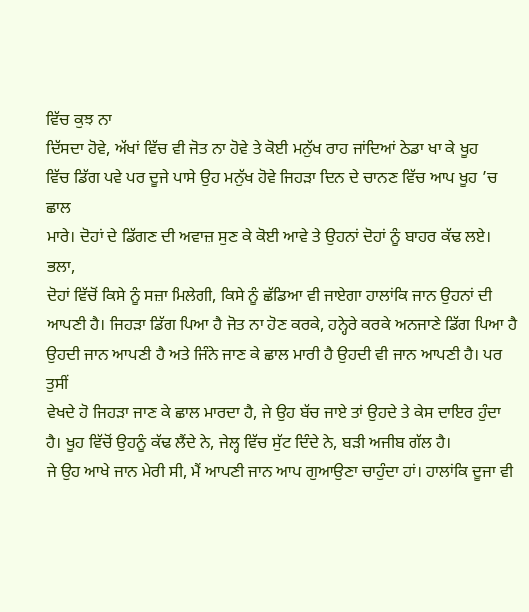ਵਿੱਚ ਕੁਝ ਨਾ
ਦਿੱਸਦਾ ਹੋਵੇ, ਅੱਖਾਂ ਵਿੱਚ ਵੀ ਜੋਤ ਨਾ ਹੋਵੇ ਤੇ ਕੋਈ ਮਨੁੱਖ ਰਾਹ ਜਾਂਦਿਆਂ ਠੇਡਾ ਖਾ ਕੇ ਖੂਹ
ਵਿੱਚ ਡਿੱਗ ਪਵੇ ਪਰ ਦੂਜੇ ਪਾਸੇ ਉਹ ਮਨੁੱਖ ਹੋਵੇ ਜਿਹੜਾ ਦਿਨ ਦੇ ਚਾਨਣ ਵਿੱਚ ਆਪ ਖੂਹ ’ਚ ਛਾਲ
ਮਾਰੇ। ਦੋਹਾਂ ਦੇ ਡਿੱਗਣ ਦੀ ਅਵਾਜ਼ ਸੁਣ ਕੇ ਕੋਈ ਆਵੇ ਤੇ ਉਹਨਾਂ ਦੋਹਾਂ ਨੂੰ ਬਾਹਰ ਕੱਢ ਲਏ। ਭਲਾ,
ਦੋਹਾਂ ਵਿੱਚੋਂ ਕਿਸੇ ਨੂੰ ਸਜ਼ਾ ਮਿਲੇਗੀ, ਕਿਸੇ ਨੂੰ ਛੱਡਿਆ ਵੀ ਜਾਏਗਾ ਹਾਲਾਂਕਿ ਜਾਨ ਉਹਨਾਂ ਦੀ
ਆਪਣੀ ਹੈ। ਜਿਹੜਾ ਡਿੱਗ ਪਿਆ ਹੈ ਜੋਤ ਨਾ ਹੋਣ ਕਰਕੇ, ਹਨ੍ਹੇਰੇ ਕਰਕੇ ਅਨਜਾਣੇ ਡਿੱਗ ਪਿਆ ਹੈ
ਉਹਦੀ ਜਾਨ ਆਪਣੀ ਹੈ ਅਤੇ ਜਿੰਨੇ ਜਾਣ ਕੇ ਛਾਲ ਮਾਰੀ ਹੈ ਉਹਦੀ ਵੀ ਜਾਨ ਆਪਣੀ ਹੈ। ਪਰ ਤੁਸੀਂ
ਵੇਖਦੇ ਹੋ ਜਿਹੜਾ ਜਾਣ ਕੇ ਛਾਲ ਮਾਰਦਾ ਹੈ, ਜੇ ਉਹ ਬੱਚ ਜਾਏ ਤਾਂ ਉਹਦੇ ਤੇ ਕੇਸ ਦਾਇਰ ਹੁੰਦਾ
ਹੈ। ਖੂਹ ਵਿੱਚੋਂ ਉਹਨੂੰ ਕੱਢ ਲੈਂਦੇ ਨੇ, ਜੇਲ੍ਹ ਵਿੱਚ ਸੁੱਟ ਦਿੰਦੇ ਨੇ, ਬੜੀ ਅਜੀਬ ਗੱਲ ਹੈ।
ਜੇ ਉਹ ਆਖੇ ਜਾਨ ਮੇਰੀ ਸੀ, ਮੈਂ ਆਪਣੀ ਜਾਨ ਆਪ ਗੁਆਉਣਾ ਚਾਹੁੰਦਾ ਹਾਂ। ਹਾਲਾਂਕਿ ਦੂਜਾ ਵੀ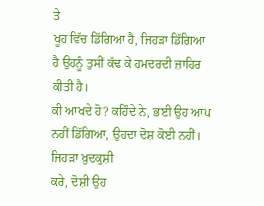ਤੇ
ਖੂਹ ਵਿੱਚ ਡਿੱਗਿਆ ਹੈ, ਜਿਹੜਾ ਡਿੱਗਿਆ ਹੈ ਉਹਨੂੰ ਤੁਸੀਂ ਕੱਢ ਕੇ ਹਮਦਰਦੀ ਜ਼ਾਹਿਰ ਕੀਤੀ ਹੈ।
ਕੀ ਆਖਦੇ ਹੋ? ਕਹਿੰਦੇ ਨੇ, ਭਈ ਉਹ ਆਪ ਨਹੀਂ ਡਿੱਗਿਆ, ਉਹਦਾ ਦੋਸ਼ ਕੋਈ ਨਹੀਂ। ਜਿਹੜਾ ਖ਼ੁਦਕੁਸ਼ੀ
ਕਰੇ, ਦੋਸ਼ੀ ਉਹ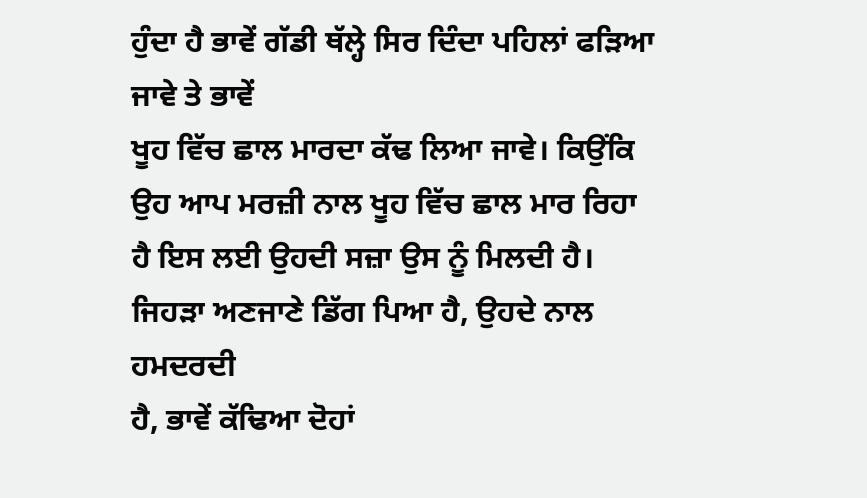ਹੁੰਦਾ ਹੈ ਭਾਵੇਂ ਗੱਡੀ ਥੱਲ੍ਹੇ ਸਿਰ ਦਿੰਦਾ ਪਹਿਲਾਂ ਫੜਿਆ ਜਾਵੇ ਤੇ ਭਾਵੇਂ
ਖੂਹ ਵਿੱਚ ਛਾਲ ਮਾਰਦਾ ਕੱਢ ਲਿਆ ਜਾਵੇ। ਕਿਉਂਕਿ ਉਹ ਆਪ ਮਰਜ਼ੀ ਨਾਲ ਖੂਹ ਵਿੱਚ ਛਾਲ ਮਾਰ ਰਿਹਾ
ਹੈ ਇਸ ਲਈ ਉਹਦੀ ਸਜ਼ਾ ਉਸ ਨੂੰ ਮਿਲਦੀ ਹੈ। ਜਿਹੜਾ ਅਣਜਾਣੇ ਡਿੱਗ ਪਿਆ ਹੈ, ਉਹਦੇ ਨਾਲ ਹਮਦਰਦੀ
ਹੈ, ਭਾਵੇਂ ਕੱਢਿਆ ਦੋਹਾਂ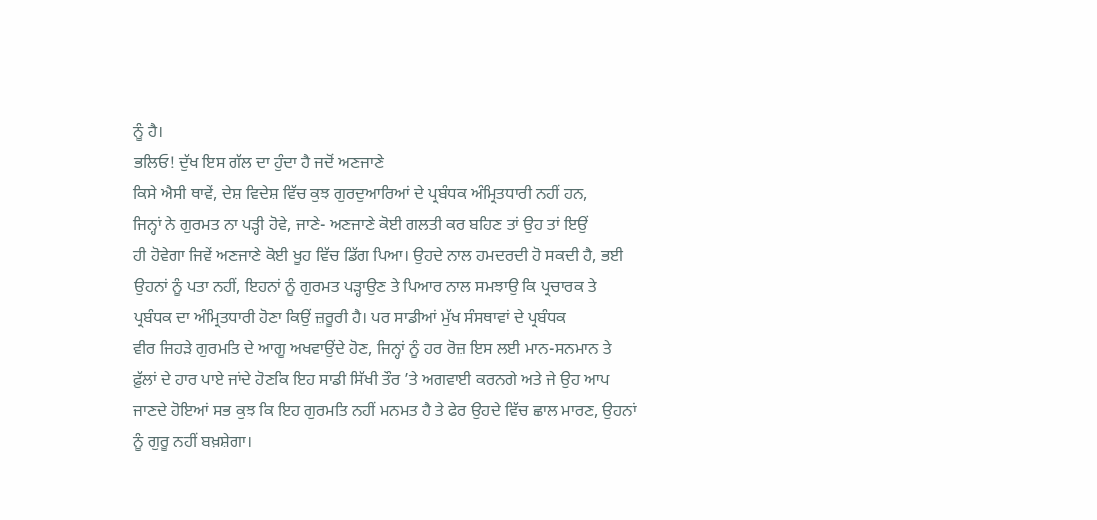ਨੂੰ ਹੈ।
ਭਲਿਓ! ਦੁੱਖ ਇਸ ਗੱਲ ਦਾ ਹੁੰਦਾ ਹੈ ਜਦੋਂ ਅਣਜਾਣੇ
ਕਿਸੇ ਐਸੀ ਥਾਵੇਂ, ਦੇਸ਼ ਵਿਦੇਸ਼ ਵਿੱਚ ਕੁਝ ਗੁਰਦੁਆਰਿਆਂ ਦੇ ਪ੍ਰਬੰਧਕ ਅੰਮ੍ਰਿਤਧਾਰੀ ਨਹੀਂ ਹਨ,
ਜਿਨ੍ਹਾਂ ਨੇ ਗੁਰਮਤ ਨਾ ਪੜ੍ਹੀ ਹੋਵੇ, ਜਾਣੇ- ਅਣਜਾਣੇ ਕੋਈ ਗਲਤੀ ਕਰ ਬਹਿਣ ਤਾਂ ਉਹ ਤਾਂ ਇਉਂ
ਹੀ ਹੋਵੇਗਾ ਜਿਵੇਂ ਅਣਜਾਣੇ ਕੋਈ ਖੂਹ ਵਿੱਚ ਡਿੱਗ ਪਿਆ। ਉਹਦੇ ਨਾਲ ਹਮਦਰਦੀ ਹੋ ਸਕਦੀ ਹੈ, ਭਈ
ਉਹਨਾਂ ਨੂੰ ਪਤਾ ਨਹੀਂ, ਇਹਨਾਂ ਨੂੰ ਗੁਰਮਤ ਪੜ੍ਹਾਉਣ ਤੇ ਪਿਆਰ ਨਾਲ ਸਮਝਾਉ ਕਿ ਪ੍ਰਚਾਰਕ ਤੇ
ਪ੍ਰਬੰਧਕ ਦਾ ਅੰਮ੍ਰਿਤਧਾਰੀ ਹੋਣਾ ਕਿਉਂ ਜ਼ਰੂਰੀ ਹੈ। ਪਰ ਸਾਡੀਆਂ ਮੁੱਖ ਸੰਸਥਾਵਾਂ ਦੇ ਪ੍ਰਬੰਧਕ
ਵੀਰ ਜਿਹੜੇ ਗੁਰਮਤਿ ਦੇ ਆਗੂ ਅਖਵਾਉਂਦੇ ਹੋਣ, ਜਿਨ੍ਹਾਂ ਨੂੰ ਹਰ ਰੋਜ਼ ਇਸ ਲਈ ਮਾਨ-ਸਨਮਾਨ ਤੇ
ਫ਼ੁੱਲਾਂ ਦੇ ਹਾਰ ਪਾਏ ਜਾਂਦੇ ਹੋਣਕਿ ਇਹ ਸਾਡੀ ਸਿੱਖੀ ਤੌਰ ’ਤੇ ਅਗਵਾਈ ਕਰਨਗੇ ਅਤੇ ਜੇ ਉਹ ਆਪ
ਜਾਣਦੇ ਹੋਇਆਂ ਸਭ ਕੁਝ ਕਿ ਇਹ ਗੁਰਮਤਿ ਨਹੀਂ ਮਨਮਤ ਹੈ ਤੇ ਫੇਰ ਉਹਦੇ ਵਿੱਚ ਛਾਲ ਮਾਰਣ, ਉਹਨਾਂ
ਨੂੰ ਗੁਰੂ ਨਹੀਂ ਬਖ਼ਸ਼ੇਗਾ।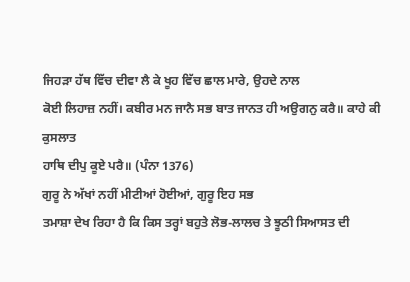ਜਿਹੜਾ ਹੱਥ ਵਿੱਚ ਦੀਵਾ ਲੈ ਕੇ ਖੂਹ ਵਿੱਚ ਛਾਲ ਮਾਰੇ, ਉਹਦੇ ਨਾਲ
ਕੋਈ ਲਿਹਾਜ਼ ਨਹੀਂ। ਕਬੀਰ ਮਨ ਜਾਨੈ ਸਭ ਬਾਤ ਜਾਨਤ ਹੀ ਅਉਗਨੁ ਕਰੈ॥ ਕਾਹੇ ਕੀ ਕੁਸਲਾਤ
ਹਾਥਿ ਦੀਪੁ ਕੂਏ ਪਰੈ॥ (ਪੰਨਾ 1376)
ਗੁਰੂ ਨੇ ਅੱਖਾਂ ਨਹੀਂ ਮੀਟੀਆਂ ਹੋਈਆਂ, ਗੁਰੂ ਇਹ ਸਭ
ਤਮਾਸ਼ਾ ਦੇਖ ਰਿਹਾ ਹੈ ਕਿ ਕਿਸ ਤਰ੍ਹਾਂ ਬਹੁਤੇ ਲੋਭ-ਲਾਲਚ ਤੇ ਝੂਠੀ ਸਿਆਸਤ ਦੀ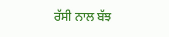ਰੱਸੀ ਨਾਲ ਬੱਝ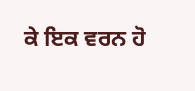ਕੇ ਇਕ ਵਰਨ ਹੋ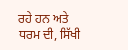ਰਹੇ ਹਨ ਅਤੇ ਧਰਮ ਦੀ, ਸਿੱਖੀ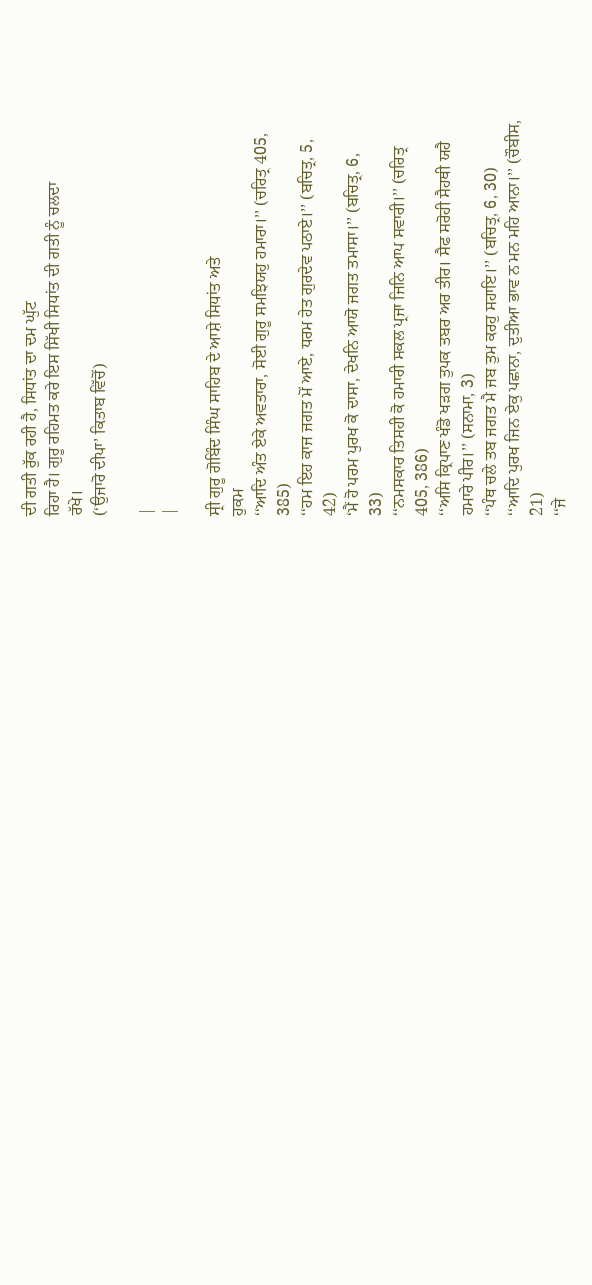ਦੀ ਗਤੀ ਰੁੱਕ ਰਹੀ ਹੈ, ਸਿਧਾਂਤ ਦਾ ਦਮ ਘੁੱਟ
ਰਿਹਾ ਹੈ। ਗੁਰੂ ਰਹਿਮਤ ਕਰੇ ਇਸ ਸਿੱਖੀ ਸਿਧਾਂਤ ਦੀ ਗਤੀ ਨੂੰ ਚਲਦਾ
ਰੱਖੇ।
(‘ਉਜਾਰੋ ਦੀਪਾ’ ਕਿਤਾਬ ਵਿੱਚੋਂ)

|
|

ਸ੍ਰੀ ਗੁਰੂ ਗੋਬਿੰਦ ਸਿੰਘ ਸਾਹਿਬ ਦੇ ਆਸ਼ੇ ਸਿਧਾਂਤ ਅਤੇ
ਹੁਕਮ
‘‘ਆਦਿ ਅੰਤ ਏਕੇ ਅਵਤਾਰਾ, ਸੋਈ ਗੁਰੂ ਸਮਝਿਯਹੁ ਹਮਾਰਾ।’’ (ਚਰਿਤ੍ਰ 405,
385)
‘‘ਹਮ ਇਹ ਕਾਜ ਜਗਤ ਮੋਂ ਆਏ, ਧਰਮ ਹੇਤ ਗੁਰਦੇਵ ਪਠਾਏ।’’ (ਬਚਿਤ੍ਰ, 5,
42)
‘ਮੈਂ ਹੋ ਪਰਮ ਪੁਰਖ ਕੋ ਦਾਸਾ, ਦੇਖਨਿ ਆਯੋ ਜਗਤ ਤਮਾਸਾ।’’ (ਬਚਿਤ੍ਰ, 6,
33)
‘‘ਨਮਸਕਾਰ ਤਿਸਹੀ ਕੋ ਹਮਾਰੀ ਸਕਲ ਪ੍ਰਜਾ ਜਿਨਿ ਆਪ ਸਵਾਰੀ।’’ (ਚਰਿਤ੍ਰ
405, 386)
‘‘ਅਸਿ ਕ੍ਰਿਪਾਣ ਖੰਡੋ ਖੜਗ ਤੁਪਕ ਤਬਰ ਅਰ ਤੀਰ। ਸੈਫ ਸਰੋਹੀ ਸੈਹਥੀ ਯਹੈ
ਹਮਾਰੇ ਪੀਰ।’’ (ਸਨਾਮਾ, 3)
‘‘ਪੰਥ ਚਲੇ ਤਬ ਜਗਤ ਮੈ ਜਬ ਤੁਮ ਕਰਹੁ ਸਹਾਇ।’’ (ਬਚਿਤ੍ਰ, 6, 30)
‘‘ਆਦਿ ਪੁਰਖ ਜਿਨ ਏਕੁ ਪਛਾਨਾ, ਦੁਤੀਆ ਭਾਵ ਨ ਮਨ ਮਹਿ ਆਨਾ।’’ (ਚੌਬੀਸ,
21)
‘‘ਜੇ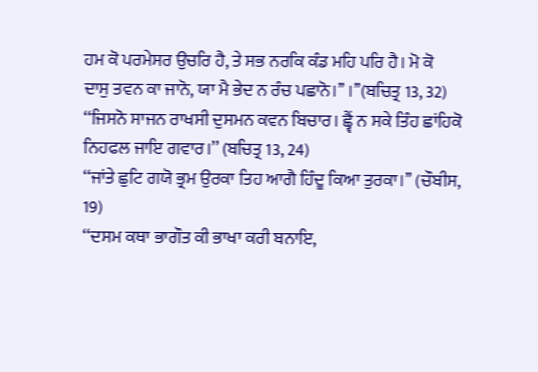ਹਮ ਕੋ ਪਰਮੇਸਰ ਉਚਰਿ ਹੈ, ਤੇ ਸਭ ਨਰਕਿ ਕੰਡ ਮਹਿ ਪਰਿ ਹੈ। ਮੋ ਕੋ
ਦਾਸੁ ਤਵਨ ਕਾ ਜਾਨੋ, ਯਾ ਮੈ ਭੇਦ ਨ ਰੰਚ ਪਛਾਨੋ।’’ ।’’(ਬਚਿਤ੍ਰ 13, 32)
‘‘ਜਿਸਨੋ ਸਾਜਨ ਰਾਖਸੀ ਦੁਸਮਨ ਕਵਨ ਬਿਚਾਰ। ਛ੍ਵੈਂ ਨ ਸਕੇ ਤਿੰਹ ਛਾਂਹਿਕੋ
ਨਿਹਫਲ ਜਾਇ ਗਵਾਰ।’’ (ਬਚਿਤ੍ਰ 13, 24)
‘‘ਜਾਂਤੇ ਛੁਟਿ ਗਯੋ ਭ੍ਰਮ ਉਰਕਾ ਤਿਹ ਆਗੈ ਹਿੰਦੂ ਕਿਆ ਤੁਰਕਾ।’’ (ਚੌਬੀਸ,
19)
‘‘ਦਸਮ ਕਥਾ ਭਾਗੌਤ ਕੀ ਭਾਖਾ ਕਰੀ ਬਨਾਇ,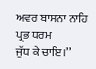ਅਵਰ ਬਾਸਨਾ ਨਾਹਿ ਪ੍ਰਭ ਧਰਮ
ਜੁੱਧ ਕੇ ਚਾਇ।’’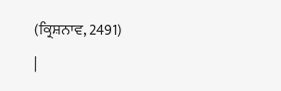(ਕ੍ਰਿਸ਼ਨਾਵ, 2491)
|